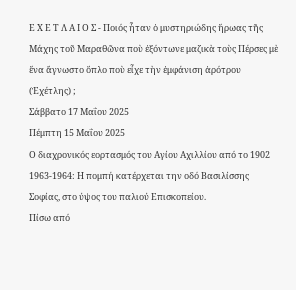Ε Χ Ε Τ Λ Α Ι Ο Σ - Ποιός ἦταν ὁ μυστηριώδης ἥρωας τῆς Μάχης τοῦ Μαραθῶνα ποὺ ἐξόντωνε μαζικὰ τοὺς Πέρσες μὲ ἕνα ἄγνωστο ὅπλο ποὺ εἶχε τὴν ἐμφάνιση ἀρότρου (Ἐχέτλης) ;
Σάββατο 17 Μαΐου 2025
Πέμπτη 15 Μαΐου 2025
Ο διαχρονικός εορτασμός του Αγίου Αχιλλίου από το 1902
1963-1964: Η πομπή κατέρχεται την οδό Βασιλίσσης Σοφίας, στο ύψος του παλιού Επισκοπείου.
Πίσω από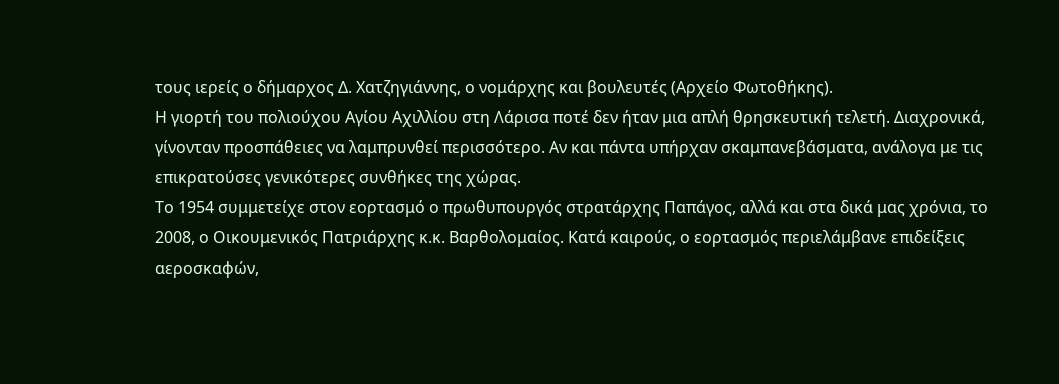τους ιερείς ο δήμαρχος Δ. Χατζηγιάννης, ο νομάρχης και βουλευτές (Αρχείο Φωτοθήκης).
Η γιορτή του πολιούχου Αγίου Αχιλλίου στη Λάρισα ποτέ δεν ήταν μια απλή θρησκευτική τελετή. Διαχρονικά, γίνονταν προσπάθειες να λαμπρυνθεί περισσότερο. Αν και πάντα υπήρχαν σκαμπανεβάσματα, ανάλογα με τις επικρατούσες γενικότερες συνθήκες της χώρας.
Το 1954 συμμετείχε στον εορτασμό ο πρωθυπουργός στρατάρχης Παπάγος, αλλά και στα δικά μας χρόνια, το 2008, ο Οικουμενικός Πατριάρχης κ.κ. Βαρθολομαίος. Κατά καιρούς, ο εορτασμός περιελάμβανε επιδείξεις αεροσκαφών,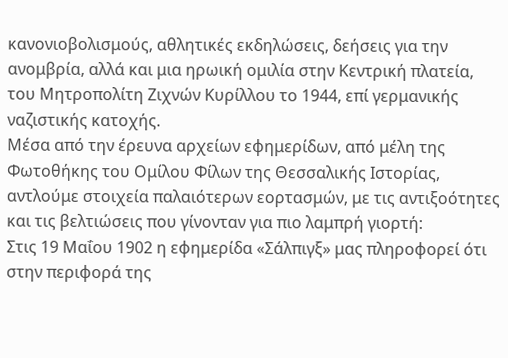κανονιοβολισμούς, αθλητικές εκδηλώσεις, δεήσεις για την ανομβρία, αλλά και μια ηρωική ομιλία στην Κεντρική πλατεία, του Μητροπολίτη Ζιχνών Κυρίλλου το 1944, επί γερμανικής ναζιστικής κατοχής.
Μέσα από την έρευνα αρχείων εφημερίδων, από μέλη της Φωτοθήκης του Ομίλου Φίλων της Θεσσαλικής Ιστορίας, αντλούμε στοιχεία παλαιότερων εορτασμών, με τις αντιξοότητες και τις βελτιώσεις που γίνονταν για πιο λαμπρή γιορτή:
Στις 19 Μαΐου 1902 η εφημερίδα «Σάλπιγξ» μας πληροφορεί ότι στην περιφορά της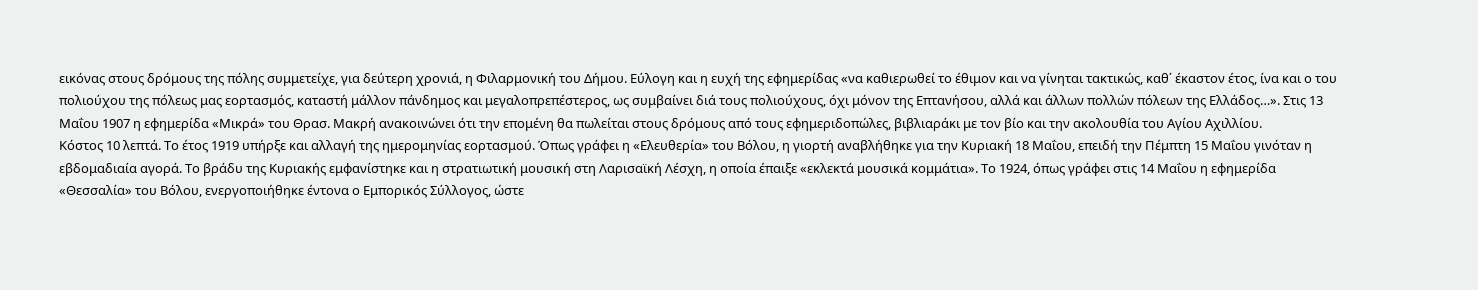εικόνας στους δρόμους της πόλης συμμετείχε, για δεύτερη χρονιά, η Φιλαρμονική του Δήμου. Εύλογη και η ευχή της εφημερίδας «να καθιερωθεί το έθιμον και να γίνηται τακτικώς, καθ΄ έκαστον έτος, ίνα και ο του πολιούχου της πόλεως μας εορτασμός, καταστή μάλλον πάνδημος και μεγαλοπρεπέστερος, ως συμβαίνει διά τους πολιούχους, όχι μόνον της Επτανήσου, αλλά και άλλων πολλών πόλεων της Ελλάδος…». Στις 13 Μαΐου 1907 η εφημερίδα «Μικρά» του Θρασ. Μακρή ανακοινώνει ότι την επομένη θα πωλείται στους δρόμους από τους εφημεριδοπώλες, βιβλιαράκι με τον βίο και την ακολουθία του Αγίου Αχιλλίου.
Κόστος 10 λεπτά. Το έτος 1919 υπήρξε και αλλαγή της ημερομηνίας εορτασμού. Όπως γράφει η «Ελευθερία» του Βόλου, η γιορτή αναβλήθηκε για την Κυριακή 18 Μαΐου, επειδή την Πέμπτη 15 Μαΐου γινόταν η εβδομαδιαία αγορά. Το βράδυ της Κυριακής εμφανίστηκε και η στρατιωτική μουσική στη Λαρισαϊκή Λέσχη, η οποία έπαιξε «εκλεκτά μουσικά κομμάτια». Το 1924, όπως γράφει στις 14 Μαΐου η εφημερίδα «Θεσσαλία» του Βόλου, ενεργοποιήθηκε έντονα ο Εμπορικός Σύλλογος, ώστε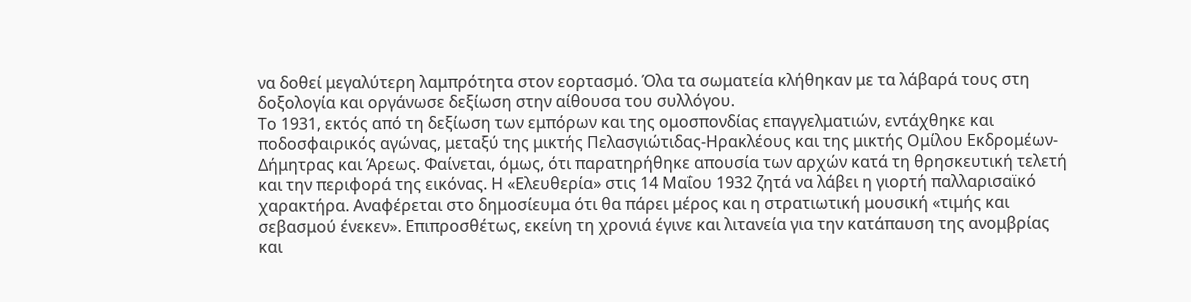να δοθεί μεγαλύτερη λαμπρότητα στον εορτασμό. Όλα τα σωματεία κλήθηκαν με τα λάβαρά τους στη δοξολογία και οργάνωσε δεξίωση στην αίθουσα του συλλόγου.
Το 1931, εκτός από τη δεξίωση των εμπόρων και της ομοσπονδίας επαγγελματιών, εντάχθηκε και ποδοσφαιρικός αγώνας, μεταξύ της μικτής Πελασγιώτιδας-Ηρακλέους και της μικτής Ομίλου Εκδρομέων-Δήμητρας και Άρεως. Φαίνεται, όμως, ότι παρατηρήθηκε απουσία των αρχών κατά τη θρησκευτική τελετή και την περιφορά της εικόνας. Η «Ελευθερία» στις 14 Μαΐου 1932 ζητά να λάβει η γιορτή παλλαρισαϊκό χαρακτήρα. Αναφέρεται στο δημοσίευμα ότι θα πάρει μέρος και η στρατιωτική μουσική «τιμής και σεβασμού ένεκεν». Επιπροσθέτως, εκείνη τη χρονιά έγινε και λιτανεία για την κατάπαυση της ανομβρίας και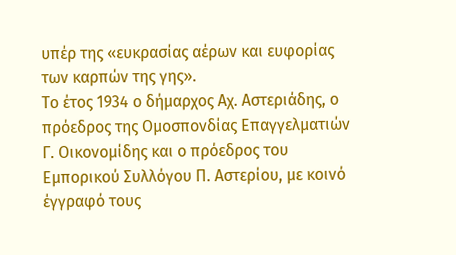υπέρ της «ευκρασίας αέρων και ευφορίας των καρπών της γης».
Το έτος 1934 ο δήμαρχος Αχ. Αστεριάδης, ο πρόεδρος της Ομοσπονδίας Επαγγελματιών Γ. Οικονομίδης και ο πρόεδρος του Εμπορικού Συλλόγου Π. Αστερίου, με κοινό έγγραφό τους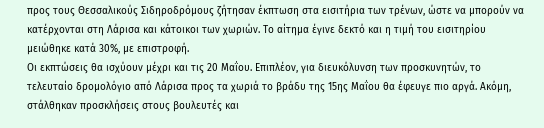προς τους Θεσσαλικούς Σιδηροδρόμους ζήτησαν έκπτωση στα εισιτήρια των τρένων, ώστε να μπορούν να κατέρχονται στη Λάρισα και κάτοικοι των χωριών. Το αίτημα έγινε δεκτό και η τιμή του εισιτηρίου μειώθηκε κατά 30%, με επιστροφή.
Οι εκπτώσεις θα ισχύουν μέχρι και τις 20 Μαΐου. Επιπλέον, για διευκόλυνση των προσκυνητών, το τελευταίο δρομολόγιο από Λάρισα προς τα χωριά το βράδυ της 15ης Μαΐου θα έφευγε πιο αργά. Ακόμη, στάλθηκαν προσκλήσεις στους βουλευτές και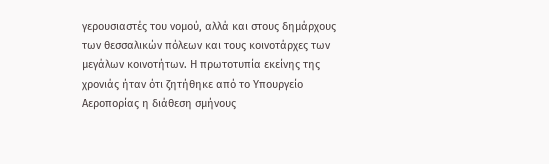γερουσιαστές του νομού, αλλά και στους δημάρχους των θεσσαλικών πόλεων και τους κοινοτάρχες των μεγάλων κοινοτήτων. Η πρωτοτυπία εκείνης της χρονιάς ήταν ότι ζητήθηκε από το Υπουργείο Αεροπορίας η διάθεση σμήνους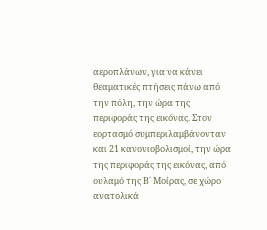αεροπλάνων, για να κάνει θεαματικές πτήσεις πάνω από την πόλη, την ώρα της περιφοράς της εικόνας. Στον εορτασμό συμπεριλαμβάνονταν και 21 κανονιοβολισμοί, την ώρα της περιφοράς της εικόνας, από ουλαμό της Β΄ Μοίρας, σε χώρο ανατολικά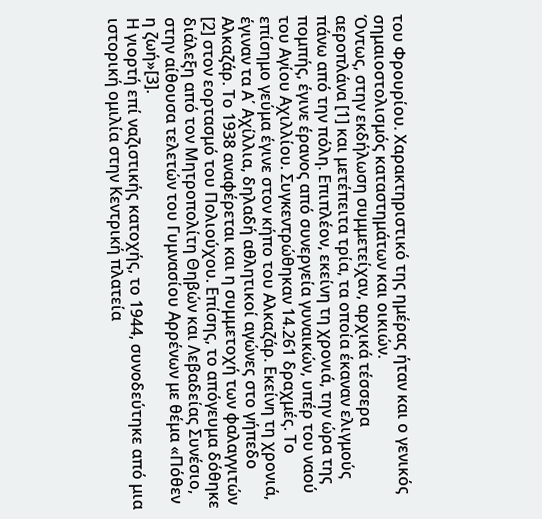του Φρουρίου. Χαρακτηριστικό της ημέρας ήταν και ο γενικός σημαιοστολισμός καταστημάτων και οικιών.
Όντως, στην εκδήλωση συμμετείχαν, αρχικά τέσσερα αεροπλάνα [1] και μετέπειτα τρία, τα οποία έκαναν ελιγμούς πάνω από την πόλη. Επιπλέον, εκείνη τη χρονιά, την ώρα της πομπής, έγινε έρανος από συνεργεία γυναικών, υπέρ του ναού του Αγίου Αχιλλίου. Συγκεντρώθηκαν 14.261 δραχμές. Το επίσημο γεύμα έγινε στον κήπο του Αλκαζάρ. Εκείνη τη χρονιά, έγιναν τα Α΄ Αχίλλια, δηλαδή αθλητικοί αγώνες στο γήπεδο Αλκαζάρ. Το 1938 αναφέρεται και η συμμετοχή των φαλαγγιτών [2] στον εορτασμό του Πολιούχου. Επίσης, το απόγευμα δόθηκε διάλεξη από τον Μητροπολίτη Θηβών και Λεβαδείας Συνέσιο, στην αίθουσα τελετών του Γυμνασίου Αρρένων με θέμα «Πόθεν η ζωή»[3].
Η γιορτή επί ναζιστικής κατοχής, το 1944, συνοδεύτηκε από μια ιστορική ομιλία στην Κεντρική πλατεία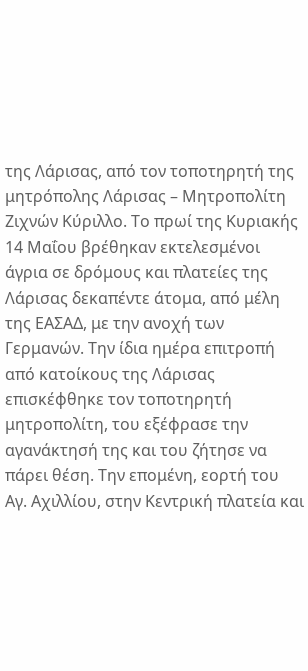της Λάρισας, από τον τοποτηρητή της μητρόπολης Λάρισας – Μητροπολίτη Ζιχνών Κύριλλο. Το πρωί της Κυριακής 14 Μαΐου βρέθηκαν εκτελεσμένοι άγρια σε δρόμους και πλατείες της Λάρισας δεκαπέντε άτομα, από μέλη της ΕΑΣΑΔ, με την ανοχή των Γερμανών. Την ίδια ημέρα επιτροπή από κατοίκους της Λάρισας επισκέφθηκε τον τοποτηρητή μητροπολίτη, του εξέφρασε την αγανάκτησή της και του ζήτησε να πάρει θέση. Την επομένη, εορτή του Αγ. Αχιλλίου, στην Κεντρική πλατεία και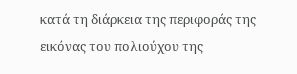κατά τη διάρκεια της περιφοράς της εικόνας του πολιούχου της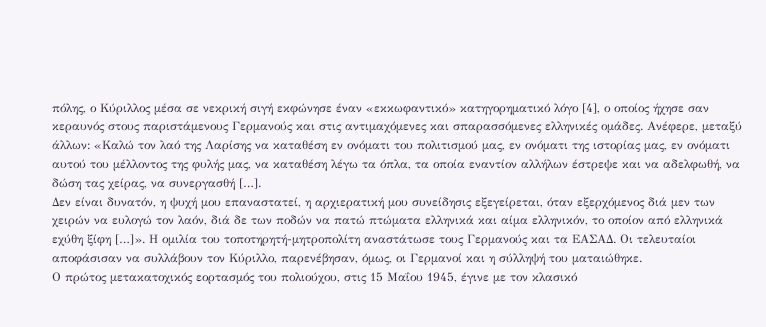πόλης, ο Κύριλλος μέσα σε νεκρική σιγή εκφώνησε έναν «εκκωφαντικό» κατηγορηματικό λόγο [4], ο οποίος ήχησε σαν κεραυνός στους παριστάμενους Γερμανούς και στις αντιμαχόμενες και σπαρασσόμενες ελληνικές ομάδες. Ανέφερε, μεταξύ άλλων: «Καλώ τον λαό της Λαρίσης να καταθέση εν ονόματι του πολιτισμού μας, εν ονόματι της ιστορίας μας, εν ονόματι αυτού του μέλλοντος της φυλής μας, να καταθέση λέγω τα όπλα, τα οποία εναντίον αλλήλων έστρεψε και να αδελφωθή, να δώση τας χείρας, να συνεργασθή […].
Δεν είναι δυνατόν, η ψυχή μου επαναστατεί, η αρχιερατική μου συνείδησις εξεγείρεται, όταν εξερχόμενος διά μεν των χειρών να ευλογώ τον λαόν, διά δε των ποδών να πατώ πτώματα ελληνικά και αίμα ελληνικόν, το οποίον από ελληνικά εχύθη ξίφη […]». Η ομιλία του τοποτηρητή-μητροπολίτη αναστάτωσε τους Γερμανούς και τα ΕΑΣΑΔ. Οι τελευταίοι αποφάσισαν να συλλάβουν τον Κύριλλο, παρενέβησαν, όμως, οι Γερμανοί και η σύλληψή του ματαιώθηκε.
Ο πρώτος μετακατοχικός εορτασμός του πολιούχου, στις 15 Μαΐου 1945, έγινε με τον κλασικό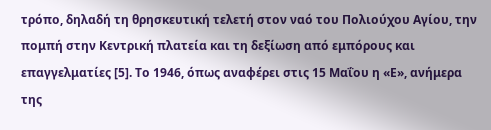τρόπο, δηλαδή τη θρησκευτική τελετή στον ναό του Πολιούχου Αγίου, την πομπή στην Κεντρική πλατεία και τη δεξίωση από εμπόρους και επαγγελματίες [5]. Το 1946, όπως αναφέρει στις 15 Μαΐου η «Ε», ανήμερα της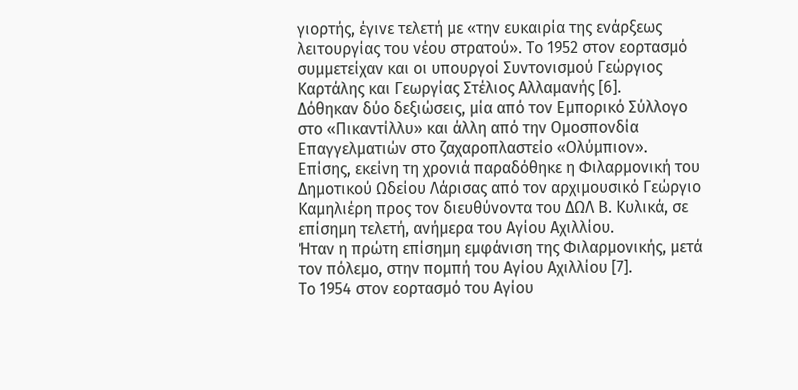γιορτής, έγινε τελετή με «την ευκαιρία της ενάρξεως λειτουργίας του νέου στρατού». Το 1952 στον εορτασμό συμμετείχαν και οι υπουργοί Συντονισμού Γεώργιος Καρτάλης και Γεωργίας Στέλιος Αλλαμανής [6].
Δόθηκαν δύο δεξιώσεις, μία από τον Εμπορικό Σύλλογο στο «Πικαντίλλυ» και άλλη από την Ομοσπονδία Επαγγελματιών στο ζαχαροπλαστείο «Ολύμπιον». Επίσης, εκείνη τη χρονιά παραδόθηκε η Φιλαρμονική του Δημοτικού Ωδείου Λάρισας από τον αρχιμουσικό Γεώργιο Καμηλιέρη προς τον διευθύνοντα του ΔΩΛ Β. Κυλικά, σε επίσημη τελετή, ανήμερα του Αγίου Αχιλλίου.
Ήταν η πρώτη επίσημη εμφάνιση της Φιλαρμονικής, μετά τον πόλεμο, στην πομπή του Αγίου Αχιλλίου [7].
Το 1954 στον εορτασμό του Αγίου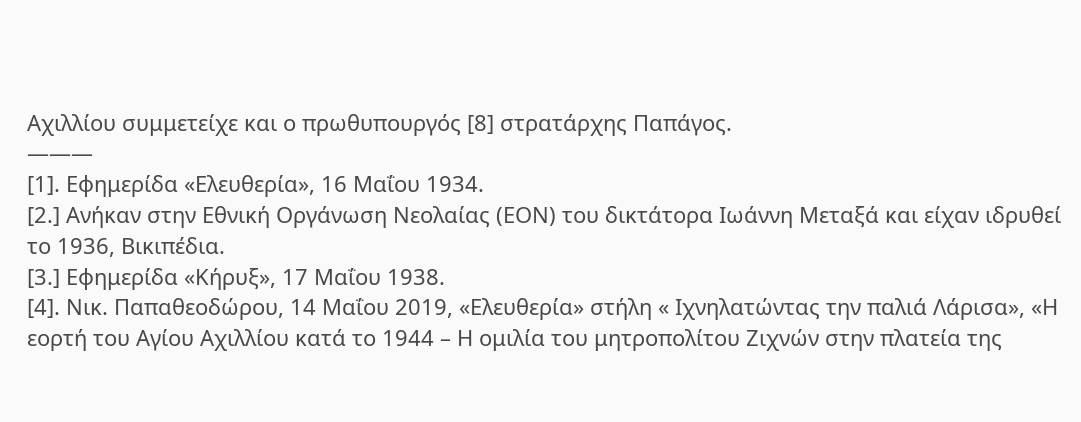Αχιλλίου συμμετείχε και ο πρωθυπουργός [8] στρατάρχης Παπάγος.
———
[1]. Εφημερίδα «Ελευθερία», 16 Μαΐου 1934.
[2.] Ανήκαν στην Εθνική Οργάνωση Νεολαίας (ΕΟΝ) του δικτάτορα Ιωάννη Μεταξά και είχαν ιδρυθεί το 1936, Βικιπέδια.
[3.] Εφημερίδα «Κήρυξ», 17 Μαΐου 1938.
[4]. Νικ. Παπαθεοδώρου, 14 Μαΐου 2019, «Ελευθερία» στήλη « Ιχνηλατώντας την παλιά Λάρισα», «Η εορτή του Αγίου Αχιλλίου κατά το 1944 – Η ομιλία του μητροπολίτου Ζιχνών στην πλατεία της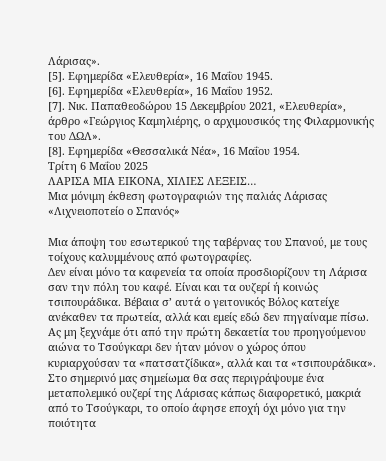Λάρισας».
[5]. Εφημερίδα «Ελευθερία», 16 Μαΐου 1945.
[6]. Εφημερίδα «Ελευθερία», 16 Μαΐου 1952.
[7]. Νικ. Παπαθεοδώρου 15 Δεκεμβρίου 2021, «Ελευθερία», άρθρο «Γεώργιος Καμηλιέρης, ο αρχιμουσικός της Φιλαρμονικής του ΔΩΛ».
[8]. Εφημερίδα «Θεσσαλικά Νέα», 16 Μαΐου 1954.
Τρίτη 6 Μαΐου 2025
ΛΑΡΙΣΑ ΜΙΑ ΕΙΚΟΝΑ, ΧΙΛΙΕΣ ΛΕΞΕΙΣ…
Μια μόνιμη έκθεση φωτογραφιών της παλιάς Λάρισας
«Λιχνειοποτείο ο Σπανός»

Μια άποψη του εσωτερικού της ταβέρνας του Σπανού, με τους τοίχους καλυμμένους από φωτογραφίες.
Δεν είναι μόνο τα καφενεία τα οποία προσδιορίζουν τη Λάρισα σαν την πόλη του καφέ. Είναι και τα ουζερί ή κοινώς τσιπουράδικα. Βέβαια σ’ αυτά ο γειτονικός Βόλος κατείχε ανέκαθεν τα πρωτεία, αλλά και εμείς εδώ δεν πηγαίναμε πίσω. Ας μη ξεχνάμε ότι από την πρώτη δεκαετία του προηγούμενου αιώνα το Τσούγκαρι δεν ήταν μόνον ο χώρος όπου κυριαρχούσαν τα «πατσατζίδικα», αλλά και τα «τσιπουράδικα».
Στο σημερινό μας σημείωμα θα σας περιγράψουμε ένα μεταπολεμικό ουζερί της Λάρισας κάπως διαφορετικό, μακριά από το Τσούγκαρι, το οποίο άφησε εποχή όχι μόνο για την ποιότητα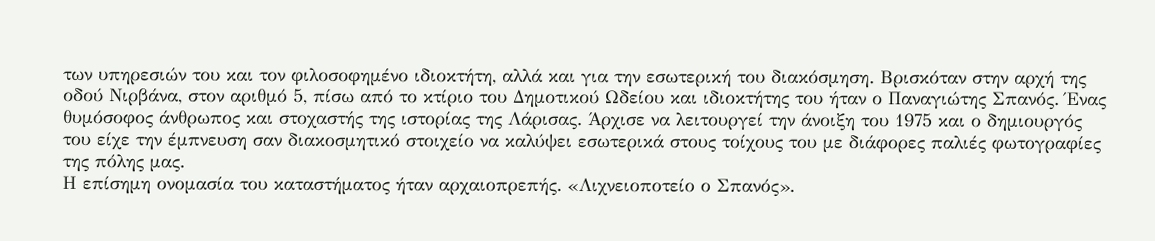των υπηρεσιών του και τον φιλοσοφημένο ιδιοκτήτη, αλλά και για την εσωτερική του διακόσμηση. Βρισκόταν στην αρχή της οδού Νιρβάνα, στον αριθμό 5, πίσω από το κτίριο του Δημοτικού Ωδείου και ιδιοκτήτης του ήταν ο Παναγιώτης Σπανός. Ένας θυμόσοφος άνθρωπος και στοχαστής της ιστορίας της Λάρισας. Άρχισε να λειτουργεί την άνοιξη του 1975 και ο δημιουργός του είχε την έμπνευση σαν διακοσμητικό στοιχείο να καλύψει εσωτερικά στους τοίχους του με διάφορες παλιές φωτογραφίες της πόλης μας.
Η επίσημη ονομασία του καταστήματος ήταν αρχαιοπρεπής. «Λιχνειοποτείο ο Σπανός».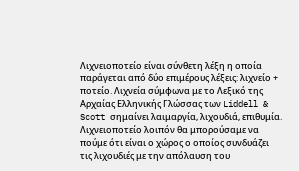Λιχνειοποτείο είναι σύνθετη λέξη η οποία παράγεται από δύο επιμέρους λέξεις: λιχνείο + ποτείο. Λιχνεία σύμφωνα με το Λεξικό της Αρχαίας Ελληνικής Γλώσσας των Liddell & Scott σημαίνει λαιμαργία, λιχουδιά, επιθυμία. Λιχνειοποτείο λοιπόν θα μπορούσαμε να πούμε ότι είναι ο χώρος ο οποίος συνδυάζει τις λιχουδιές με την απόλαυση του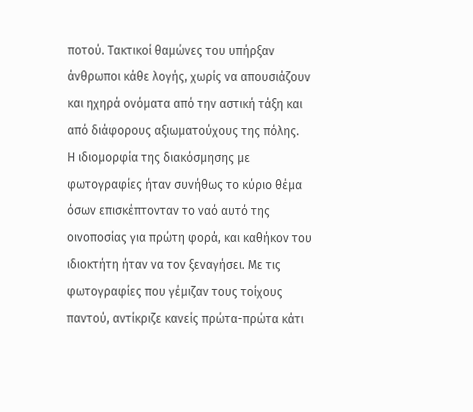ποτού. Τακτικοί θαμώνες του υπήρξαν άνθρωποι κάθε λογής, χωρίς να απουσιάζουν και ηχηρά ονόματα από την αστική τάξη και από διάφορους αξιωματούχους της πόλης.
Η ιδιομορφία της διακόσμησης με φωτογραφίες ήταν συνήθως το κύριο θέμα όσων επισκέπτονταν το ναό αυτό της οινοποσίας για πρώτη φορά, και καθήκον του ιδιοκτήτη ήταν να τον ξεναγήσει. Με τις φωτογραφίες που γέμιζαν τους τοίχους παντού, αντίκριζε κανείς πρώτα-πρώτα κάτι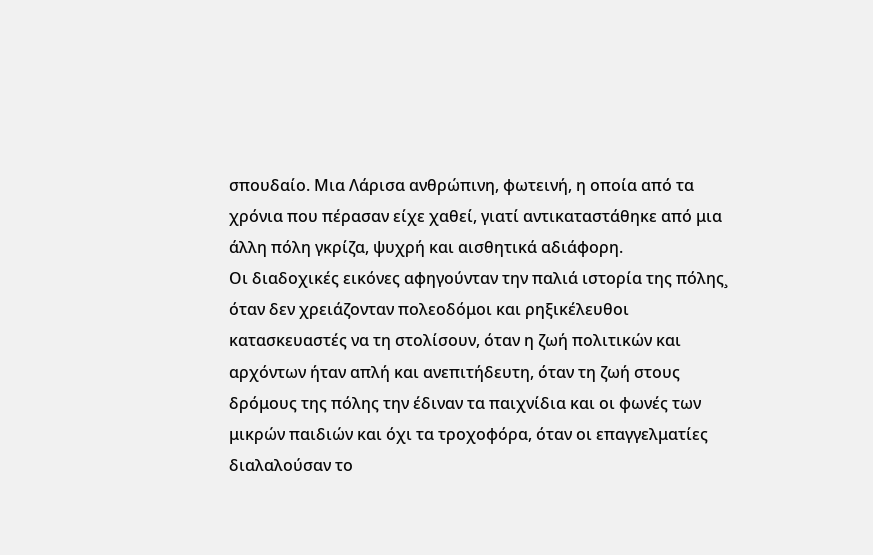σπουδαίο. Μια Λάρισα ανθρώπινη, φωτεινή, η οποία από τα χρόνια που πέρασαν είχε χαθεί, γιατί αντικαταστάθηκε από μια άλλη πόλη γκρίζα, ψυχρή και αισθητικά αδιάφορη.
Οι διαδοχικές εικόνες αφηγούνταν την παλιά ιστορία της πόλης¸ όταν δεν χρειάζονταν πολεοδόμοι και ρηξικέλευθοι κατασκευαστές να τη στολίσουν, όταν η ζωή πολιτικών και αρχόντων ήταν απλή και ανεπιτήδευτη, όταν τη ζωή στους δρόμους της πόλης την έδιναν τα παιχνίδια και οι φωνές των μικρών παιδιών και όχι τα τροχοφόρα, όταν οι επαγγελματίες διαλαλούσαν το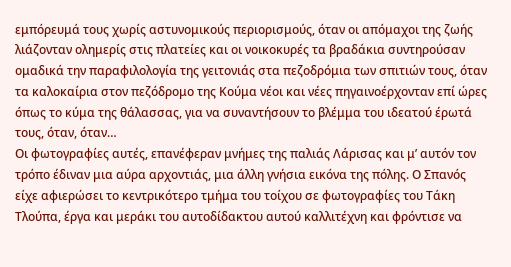εμπόρευμά τους χωρίς αστυνομικούς περιορισμούς, όταν οι απόμαχοι της ζωής λιάζονταν ολημερίς στις πλατείες και οι νοικοκυρές τα βραδάκια συντηρούσαν ομαδικά την παραφιλολογία της γειτονιάς στα πεζοδρόμια των σπιτιών τους, όταν τα καλοκαίρια στον πεζόδρομο της Κούμα νέοι και νέες πηγαινοέρχονταν επί ώρες όπως το κύμα της θάλασσας, για να συναντήσουν το βλέμμα του ιδεατού έρωτά τους, όταν, όταν…
Οι φωτογραφίες αυτές, επανέφεραν μνήμες της παλιάς Λάρισας και μ’ αυτόν τον τρόπο έδιναν μια αύρα αρχοντιάς, μια άλλη γνήσια εικόνα της πόλης. Ο Σπανός είχε αφιερώσει το κεντρικότερο τμήμα του τοίχου σε φωτογραφίες του Τάκη Τλούπα, έργα και μεράκι του αυτοδίδακτου αυτού καλλιτέχνη και φρόντισε να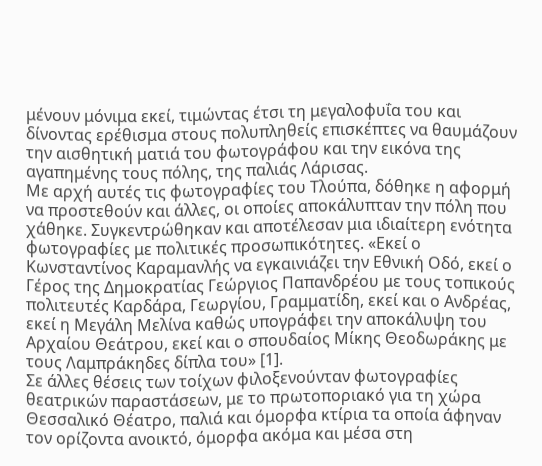μένουν μόνιμα εκεί, τιμώντας έτσι τη μεγαλοφυΐα του και δίνοντας ερέθισμα στους πολυπληθείς επισκέπτες να θαυμάζουν την αισθητική ματιά του φωτογράφου και την εικόνα της αγαπημένης τους πόλης, της παλιάς Λάρισας.
Με αρχή αυτές τις φωτογραφίες του Τλούπα, δόθηκε η αφορμή να προστεθούν και άλλες, οι οποίες αποκάλυπταν την πόλη που χάθηκε. Συγκεντρώθηκαν και αποτέλεσαν μια ιδιαίτερη ενότητα φωτογραφίες με πολιτικές προσωπικότητες. «Εκεί ο Κωνσταντίνος Καραμανλής να εγκαινιάζει την Εθνική Οδό, εκεί ο Γέρος της Δημοκρατίας Γεώργιος Παπανδρέου με τους τοπικούς πολιτευτές Καρδάρα, Γεωργίου, Γραμματίδη, εκεί και ο Ανδρέας, εκεί η Μεγάλη Μελίνα καθώς υπογράφει την αποκάλυψη του Αρχαίου Θεάτρου, εκεί και ο σπουδαίος Μίκης Θεοδωράκης με τους Λαμπράκηδες δίπλα του» [1].
Σε άλλες θέσεις των τοίχων φιλοξενούνταν φωτογραφίες θεατρικών παραστάσεων, με το πρωτοποριακό για τη χώρα Θεσσαλικό Θέατρο, παλιά και όμορφα κτίρια τα οποία άφηναν τον ορίζοντα ανοικτό, όμορφα ακόμα και μέσα στη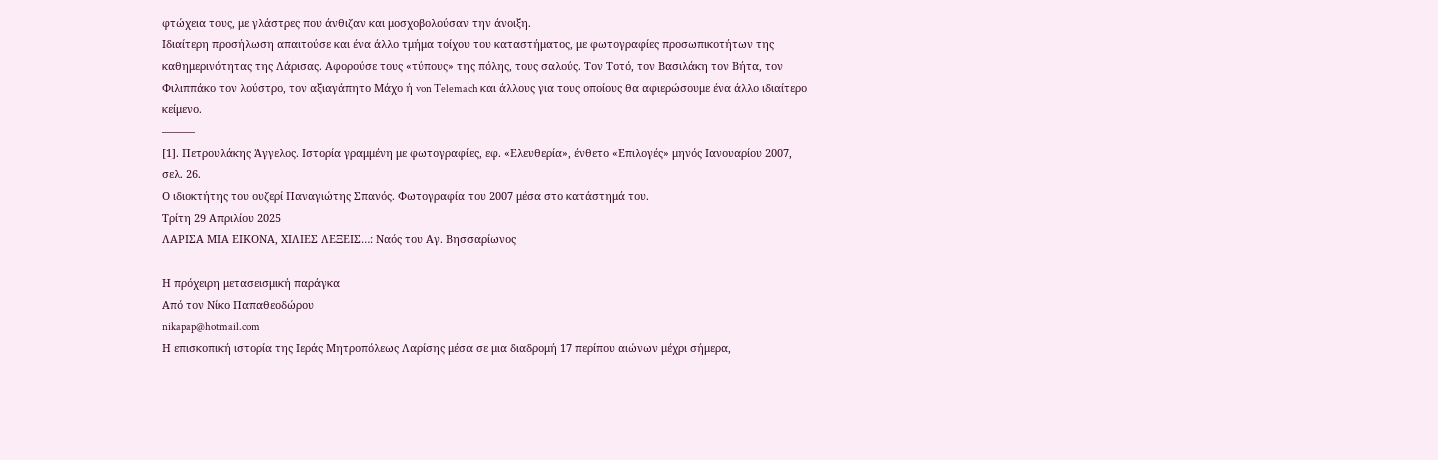φτώχεια τους, με γλάστρες που άνθιζαν και μοσχοβολούσαν την άνοιξη.
Ιδιαίτερη προσήλωση απαιτούσε και ένα άλλο τμήμα τοίχου του καταστήματος, με φωτογραφίες προσωπικοτήτων της καθημερινότητας της Λάρισας. Αφορούσε τους «τύπους» της πόλης, τους σαλούς. Τον Τοτό, τον Βασιλάκη τον Βήτα, τον Φιλιππάκο τον λούστρο, τον αξιαγάπητο Μάχο ή von Telemach και άλλους για τους οποίους θα αφιερώσουμε ένα άλλο ιδιαίτερο κείμενο.
———
[1]. Πετρουλάκης Άγγελος. Ιστορία γραμμένη με φωτογραφίες, εφ. «Ελευθερία», ένθετο «Επιλογές» μηνός Ιανουαρίου 2007, σελ. 26.
Ο ιδιοκτήτης του ουζερί Παναγιώτης Σπανός. Φωτογραφία του 2007 μέσα στο κατάστημά του.
Τρίτη 29 Απριλίου 2025
ΛΑΡΙΣΑ ΜΙΑ ΕΙΚΟΝΑ, ΧΙΛΙΕΣ ΛΕΞΕΙΣ…: Ναός του Αγ. Βησσαρίωνος

Η πρόχειρη μετασεισμική παράγκα
Από τον Νίκο Παπαθεοδώρου
nikapap@hotmail.com
Η επισκοπική ιστορία της Ιεράς Μητροπόλεως Λαρίσης μέσα σε μια διαδρομή 17 περίπου αιώνων μέχρι σήμερα,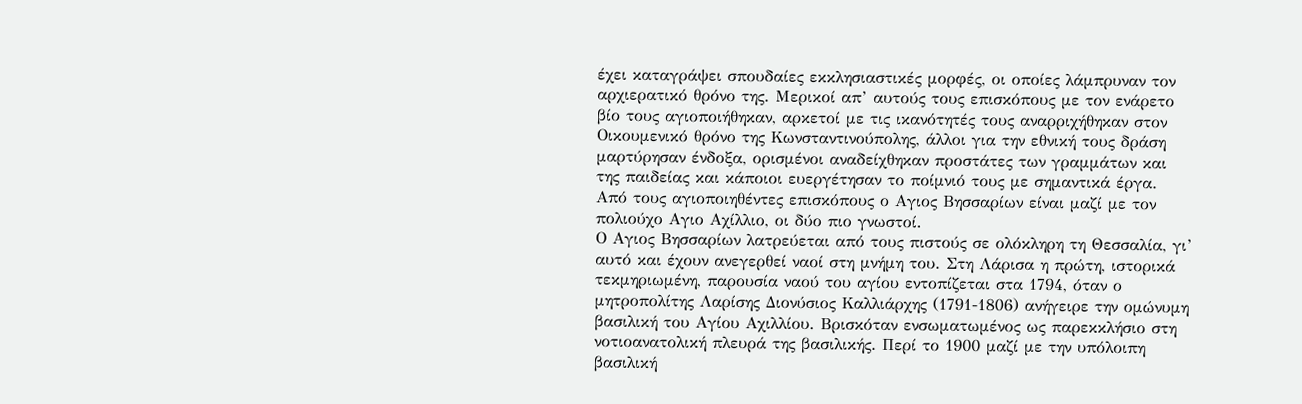έχει καταγράψει σπουδαίες εκκλησιαστικές μορφές, οι οποίες λάμπρυναν τον αρχιερατικό θρόνο της. Μερικοί απ’ αυτούς τους επισκόπους με τον ενάρετο βίο τους αγιοποιήθηκαν, αρκετοί με τις ικανότητές τους αναρριχήθηκαν στον Οικουμενικό θρόνο της Κωνσταντινούπολης, άλλοι για την εθνική τους δράση μαρτύρησαν ένδοξα, ορισμένοι αναδείχθηκαν προστάτες των γραμμάτων και της παιδείας και κάποιοι ευεργέτησαν το ποίμνιό τους με σημαντικά έργα. Από τους αγιοποιηθέντες επισκόπους ο Αγιος Βησσαρίων είναι μαζί με τον πολιούχο Αγιο Αχίλλιο, οι δύο πιο γνωστοί.
Ο Αγιος Βησσαρίων λατρεύεται από τους πιστούς σε ολόκληρη τη Θεσσαλία, γι’ αυτό και έχουν ανεγερθεί ναοί στη μνήμη του. Στη Λάρισα η πρώτη, ιστορικά τεκμηριωμένη, παρουσία ναού του αγίου εντοπίζεται στα 1794, όταν ο μητροπολίτης Λαρίσης Διονύσιος Καλλιάρχης (1791-1806) ανήγειρε την ομώνυμη βασιλική του Αγίου Αχιλλίου. Βρισκόταν ενσωματωμένος ως παρεκκλήσιο στη νοτιοανατολική πλευρά της βασιλικής. Περί το 1900 μαζί με την υπόλοιπη βασιλική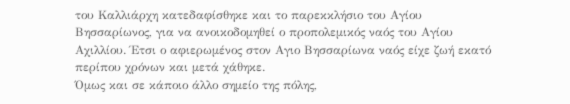του Καλλιάρχη κατεδαφίσθηκε και το παρεκκλήσιο του Αγίου Βησσαρίωνος, για να ανοικοδομηθεί ο προπολεμικός ναός του Αγίου Αχιλλίου. Έτσι ο αφιερωμένος στον Αγιο Βησσαρίωνα ναός είχε ζωή εκατό περίπου χρόνων και μετά χάθηκε.
Όμως και σε κάποιο άλλο σημείο της πόλης,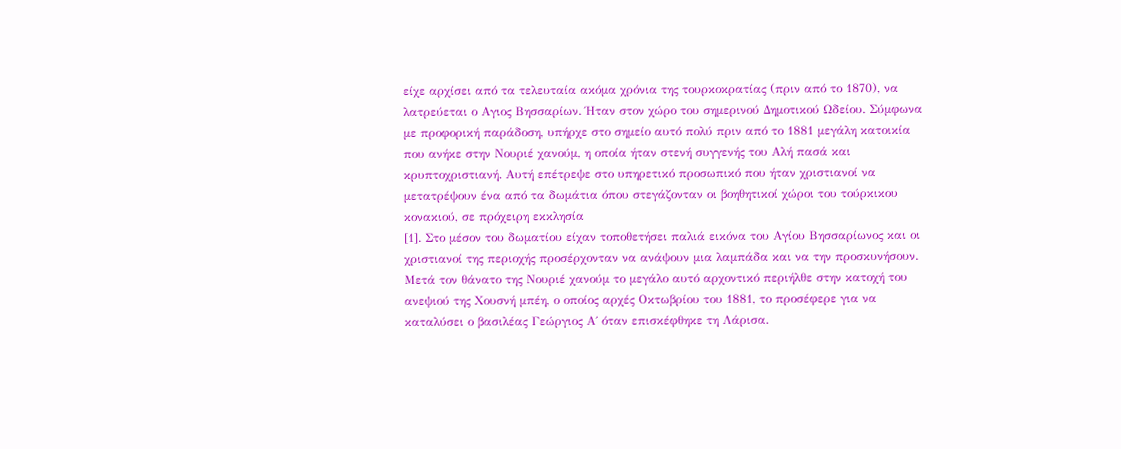είχε αρχίσει από τα τελευταία ακόμα χρόνια της τουρκοκρατίας (πριν από το 1870), να λατρεύεται ο Αγιος Βησσαρίων. Ήταν στον χώρο του σημερινού Δημοτικού Ωδείου. Σύμφωνα με προφορική παράδοση, υπήρχε στο σημείο αυτό πολύ πριν από το 1881 μεγάλη κατοικία που ανήκε στην Νουριέ χανούμ, η οποία ήταν στενή συγγενής του Αλή πασά και κρυπτοχριστιανή. Αυτή επέτρεψε στο υπηρετικό προσωπικό που ήταν χριστιανοί να μετατρέψουν ένα από τα δωμάτια όπου στεγάζονταν οι βοηθητικοί χώροι του τούρκικου κονακιού, σε πρόχειρη εκκλησία
[1]. Στο μέσον του δωματίου είχαν τοποθετήσει παλιά εικόνα του Αγίου Βησσαρίωνος και οι χριστιανοί της περιοχής προσέρχονταν να ανάψουν μια λαμπάδα και να την προσκυνήσουν.
Μετά τον θάνατο της Νουριέ χανούμ το μεγάλο αυτό αρχοντικό περιήλθε στην κατοχή του ανεψιού της Χουσνή μπέη, ο οποίος αρχές Οκτωβρίου του 1881, το προσέφερε για να καταλύσει ο βασιλέας Γεώργιος Α΄ όταν επισκέφθηκε τη Λάρισα.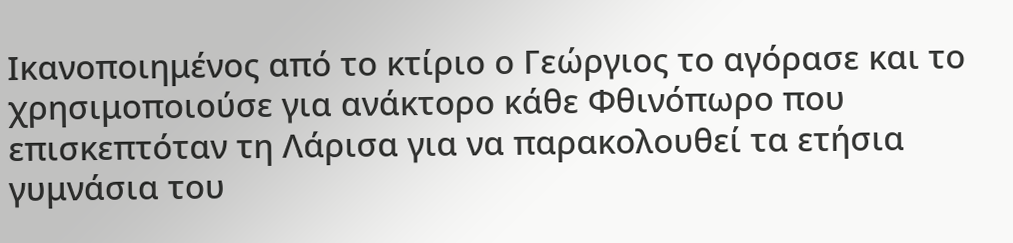Ικανοποιημένος από το κτίριο ο Γεώργιος το αγόρασε και το χρησιμοποιούσε για ανάκτορο κάθε Φθινόπωρο που επισκεπτόταν τη Λάρισα για να παρακολουθεί τα ετήσια γυμνάσια του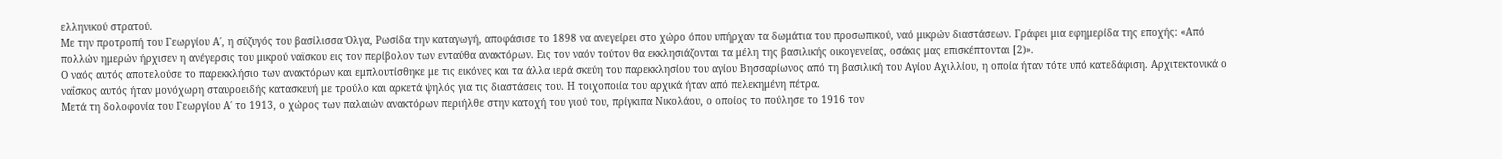ελληνικού στρατού.
Με την προτροπή του Γεωργίου Α΄, η σύζυγός του βασίλισσα Όλγα, Ρωσίδα την καταγωγή, αποφάσισε το 1898 να ανεγείρει στο χώρο όπου υπήρχαν τα δωμάτια του προσωπικού, ναό μικρών διαστάσεων. Γράφει μια εφημερίδα της εποχής: «Από πολλών ημερών ήρχισεν η ανέγερσις του μικρού ναϊσκου εις τον περίβολον των ενταύθα ανακτόρων. Εις τον ναόν τούτον θα εκκλησιάζονται τα μέλη της βασιλικής οικογενείας, οσάκις μας επισκέπτονται [2)».
Ο ναός αυτός αποτελούσε το παρεκκλήσιο των ανακτόρων και εμπλουτίσθηκε με τις εικόνες και τα άλλα ιερά σκεύη του παρεκκλησίου του αγίου Βησσαρίωνος από τη βασιλική του Αγίου Αχιλλίου, η οποία ήταν τότε υπό κατεδάφιση. Αρχιτεκτονικά ο ναΐσκος αυτός ήταν μονόχωρη σταυροειδής κατασκευή με τρούλο και αρκετά ψηλός για τις διαστάσεις του. Η τοιχοποιία του αρχικά ήταν από πελεκημένη πέτρα.
Μετά τη δολοφονία του Γεωργίου Α΄ το 1913, ο χώρος των παλαιών ανακτόρων περιήλθε στην κατοχή του γιού του, πρίγκιπα Νικολάου, ο οποίος το πούλησε το 1916 τον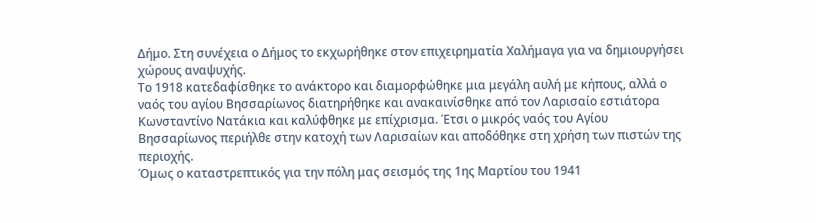Δήμο. Στη συνέχεια ο Δήμος το εκχωρήθηκε στον επιχειρηματία Χαλήμαγα για να δημιουργήσει χώρους αναψυχής.
Το 1918 κατεδαφίσθηκε το ανάκτορο και διαμορφώθηκε μια μεγάλη αυλή με κήπους, αλλά ο ναός του αγίου Βησσαρίωνος διατηρήθηκε και ανακαινίσθηκε από τον Λαρισαίο εστιάτορα Κωνσταντίνο Νατάκια και καλύφθηκε με επίχρισμα. Έτσι ο μικρός ναός του Αγίου Βησσαρίωνος περιήλθε στην κατοχή των Λαρισαίων και αποδόθηκε στη χρήση των πιστών της περιοχής.
Όμως ο καταστρεπτικός για την πόλη μας σεισμός της 1ης Μαρτίου του 1941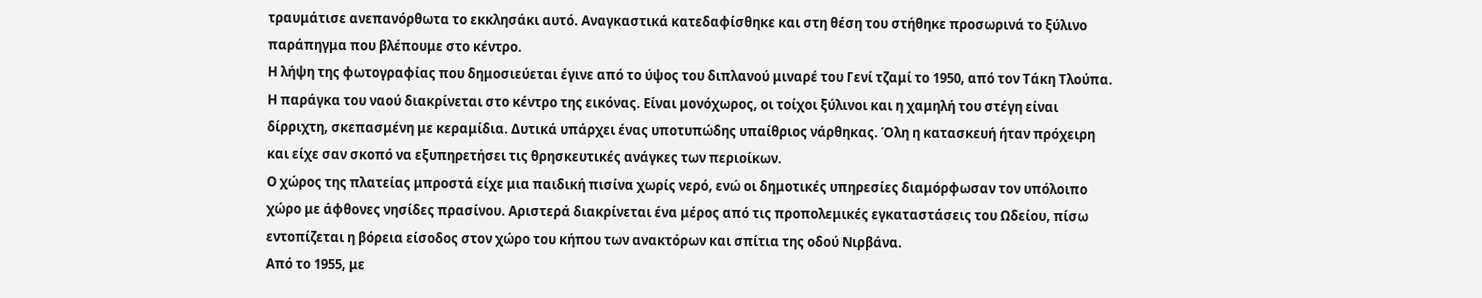τραυμάτισε ανεπανόρθωτα το εκκλησάκι αυτό. Αναγκαστικά κατεδαφίσθηκε και στη θέση του στήθηκε προσωρινά το ξύλινο παράπηγμα που βλέπουμε στο κέντρο.
Η λήψη της φωτογραφίας που δημοσιεύεται έγινε από το ύψος του διπλανού μιναρέ του Γενί τζαμί το 1950, από τον Τάκη Τλούπα.
Η παράγκα του ναού διακρίνεται στο κέντρο της εικόνας. Είναι μονόχωρος, οι τοίχοι ξύλινοι και η χαμηλή του στέγη είναι δίρριχτη, σκεπασμένη με κεραμίδια. Δυτικά υπάρχει ένας υποτυπώδης υπαίθριος νάρθηκας. Όλη η κατασκευή ήταν πρόχειρη και είχε σαν σκοπό να εξυπηρετήσει τις θρησκευτικές ανάγκες των περιοίκων.
Ο χώρος της πλατείας μπροστά είχε μια παιδική πισίνα χωρίς νερό, ενώ οι δημοτικές υπηρεσίες διαμόρφωσαν τον υπόλοιπο χώρο με άφθονες νησίδες πρασίνου. Αριστερά διακρίνεται ένα μέρος από τις προπολεμικές εγκαταστάσεις του Ωδείου, πίσω εντοπίζεται η βόρεια είσοδος στον χώρο του κήπου των ανακτόρων και σπίτια της οδού Νιρβάνα.
Από το 1955, με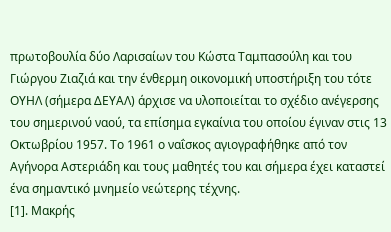πρωτοβουλία δύο Λαρισαίων του Κώστα Ταμπασούλη και του Γιώργου Ζιαζιά και την ένθερμη οικονομική υποστήριξη του τότε ΟΥΗΛ (σήμερα ΔΕΥΑΛ) άρχισε να υλοποιείται το σχέδιο ανέγερσης του σημερινού ναού, τα επίσημα εγκαίνια του οποίου έγιναν στις 13 Οκτωβρίου 1957. Το 1961 ο ναΐσκος αγιογραφήθηκε από τον Αγήνορα Αστεριάδη και τους μαθητές του και σήμερα έχει καταστεί ένα σημαντικό μνημείο νεώτερης τέχνης.
[1]. Μακρής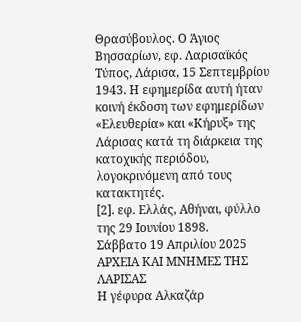Θρασύβουλος. Ο Άγιος Βησσαρίων, εφ. Λαρισαϊκός Τύπος, Λάρισα, 15 Σεπτεμβρίου 1943. Η εφημερίδα αυτή ήταν κοινή έκδοση των εφημερίδων «Ελευθερία» και «Κήρυξ» της Λάρισας κατά τη διάρκεια της κατοχικής περιόδου, λογοκρινόμενη από τους κατακτητές.
[2]. εφ. Ελλάς, Αθήναι, φύλλο της 29 Ιουνίου 1898.
Σάββατο 19 Απριλίου 2025
ΑΡΧΕΙΑ ΚΑΙ ΜΝΗΜΕΣ ΤΗΣ ΛΑΡΙΣΑΣ
Η γέφυρα Αλκαζάρ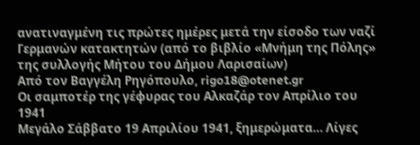ανατιναγμένη τις πρώτες ημέρες μετά την είσοδο των ναζί Γερμανών κατακτητών (από το βιβλίο «Μνήμη της Πόλης» της συλλογής Μήτου του Δήμου Λαρισαίων)
Από τον Βαγγέλη Ρηγόπουλο, rigo18@otenet.gr
Οι σαμποτέρ της γέφυρας του Αλκαζάρ τον Απρίλιο του 1941
Μεγάλο Σάββατο 19 Απριλίου 1941, ξημερώματα… Λίγες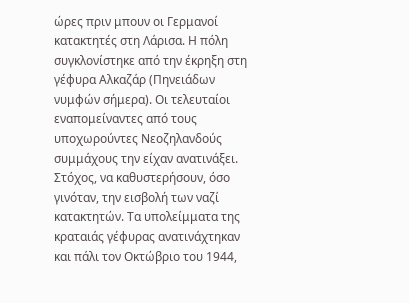ώρες πριν μπουν οι Γερμανοί κατακτητές στη Λάρισα. Η πόλη συγκλονίστηκε από την έκρηξη στη γέφυρα Αλκαζάρ (Πηνειάδων νυμφών σήμερα). Οι τελευταίοι εναπομείναντες από τους υποχωρούντες Νεοζηλανδούς συμμάχους την είχαν ανατινάξει. Στόχος, να καθυστερήσουν, όσο γινόταν, την εισβολή των ναζί κατακτητών. Τα υπολείμματα της κραταιάς γέφυρας ανατινάχτηκαν και πάλι τον Οκτώβριο του 1944,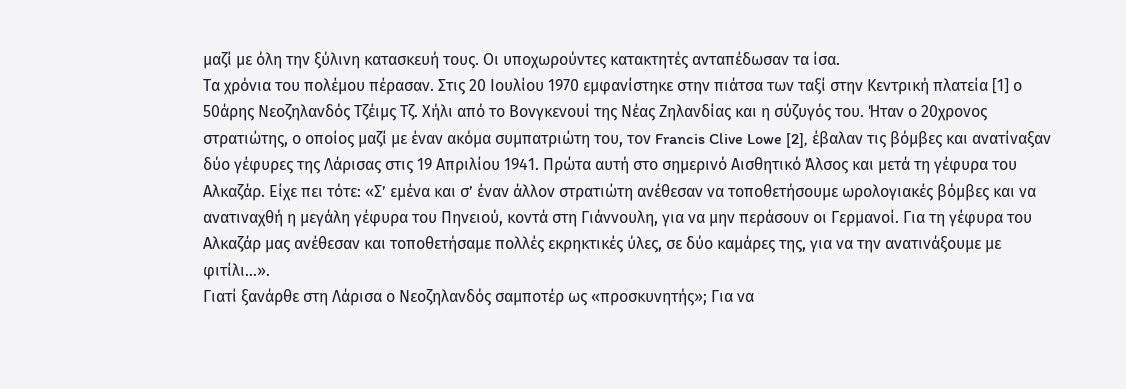μαζί με όλη την ξύλινη κατασκευή τους. Οι υποχωρούντες κατακτητές ανταπέδωσαν τα ίσα.
Τα χρόνια του πολέμου πέρασαν. Στις 20 Ιουλίου 1970 εμφανίστηκε στην πιάτσα των ταξί στην Κεντρική πλατεία [1] ο 50άρης Νεοζηλανδός Τζέιμς Τζ. Χήλι από το Βονγκενουί της Νέας Ζηλανδίας και η σύζυγός του. Ήταν ο 20χρονος στρατιώτης, ο οποίος μαζί με έναν ακόμα συμπατριώτη του, τον Francis Clive Lowe [2], έβαλαν τις βόμβες και ανατίναξαν δύο γέφυρες της Λάρισας στις 19 Απριλίου 1941. Πρώτα αυτή στο σημερινό Αισθητικό Άλσος και μετά τη γέφυρα του Αλκαζάρ. Είχε πει τότε: «Σ’ εμένα και σ’ έναν άλλον στρατιώτη ανέθεσαν να τοποθετήσουμε ωρολογιακές βόμβες και να ανατιναχθή η μεγάλη γέφυρα του Πηνειού, κοντά στη Γιάννουλη, για να μην περάσουν οι Γερμανοί. Για τη γέφυρα του Αλκαζάρ μας ανέθεσαν και τοποθετήσαμε πολλές εκρηκτικές ύλες, σε δύο καμάρες της, για να την ανατινάξουμε με φιτίλι…».
Γιατί ξανάρθε στη Λάρισα ο Νεοζηλανδός σαμποτέρ ως «προσκυνητής»; Για να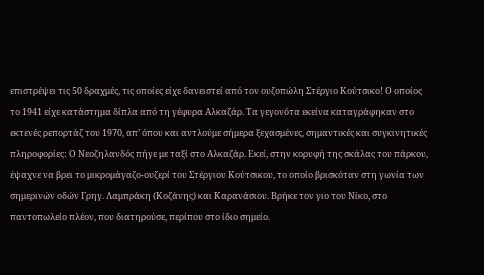επιστρέψει τις 50 δραχμές, τις οποίες είχε δανειστεί από τον ουζοπώλη Στέργιο Κούτσικο! Ο οποίος το 1941 είχε κατάστημα δίπλα από τη γέφυρα Αλκαζάρ. Τα γεγονότα εκείνα καταγράφηκαν στο εκτενές ρεπορτάζ του 1970, απ’ όπου και αντλούμε σήμερα ξεχασμένες, σημαντικές και συγκινητικές πληροφορίες: Ο Νεοζηλανδός πήγε με ταξί στο Αλκαζάρ. Εκεί, στην κορυφή της σκάλας του πάρκου, έψαχνε να βρει το μικρομάγαζο-ουζερί του Στέργιου Κούτσικου, το οποίο βρισκόταν στη γωνία των σημερινών οδών Γρηγ. Λαμπράκη (Κοζάνης) και Καρανάσιου. Βρήκε τον γιο του Νίκο, στο παντοπωλείο πλέον, που διατηρούσε, περίπου στο ίδιο σημείο.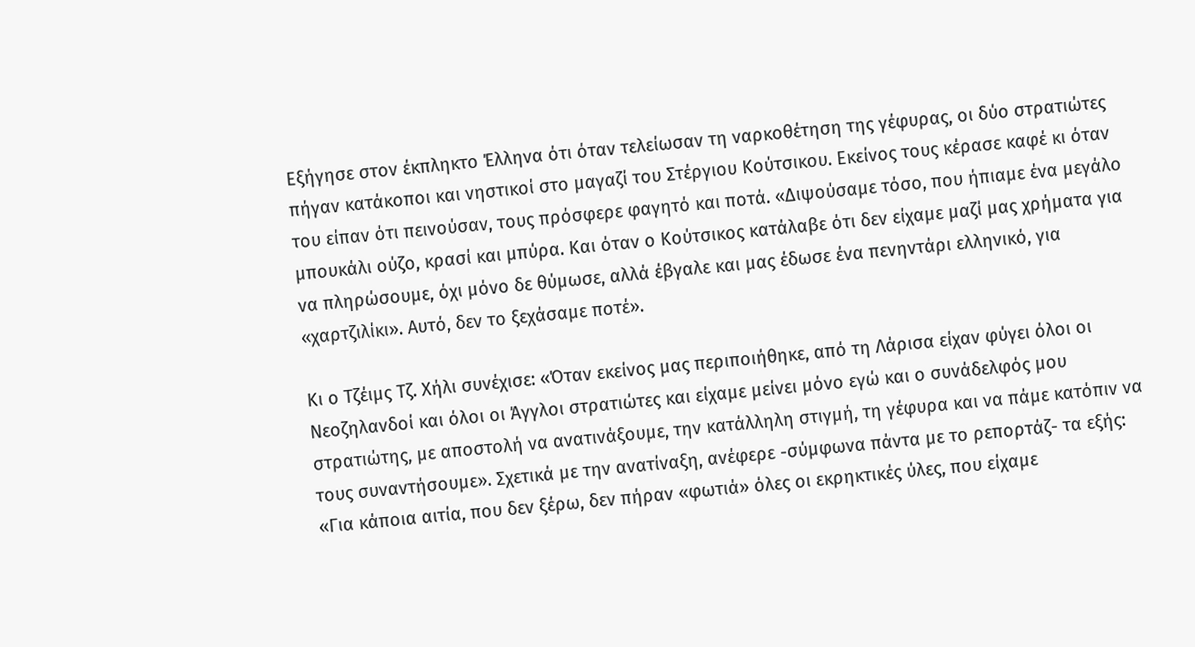Εξήγησε στον έκπληκτο Έλληνα ότι όταν τελείωσαν τη ναρκοθέτηση της γέφυρας, οι δύο στρατιώτες πήγαν κατάκοποι και νηστικοί στο μαγαζί του Στέργιου Κούτσικου. Εκείνος τους κέρασε καφέ κι όταν του είπαν ότι πεινούσαν, τους πρόσφερε φαγητό και ποτά. «Διψούσαμε τόσο, που ήπιαμε ένα μεγάλο μπουκάλι ούζο, κρασί και μπύρα. Και όταν ο Κούτσικος κατάλαβε ότι δεν είχαμε μαζί μας χρήματα για να πληρώσουμε, όχι μόνο δε θύμωσε, αλλά έβγαλε και μας έδωσε ένα πενηντάρι ελληνικό, για «χαρτζιλίκι». Αυτό, δεν το ξεχάσαμε ποτέ».

Κι ο Τζέιμς Τζ. Χήλι συνέχισε: «Όταν εκείνος μας περιποιήθηκε, από τη Λάρισα είχαν φύγει όλοι οι Νεοζηλανδοί και όλοι οι Άγγλοι στρατιώτες και είχαμε μείνει μόνο εγώ και ο συνάδελφός μου στρατιώτης, με αποστολή να ανατινάξουμε, την κατάλληλη στιγμή, τη γέφυρα και να πάμε κατόπιν να τους συναντήσουμε». Σχετικά με την ανατίναξη, ανέφερε -σύμφωνα πάντα με το ρεπορτάζ- τα εξής: «Για κάποια αιτία, που δεν ξέρω, δεν πήραν «φωτιά» όλες οι εκρηκτικές ύλες, που είχαμε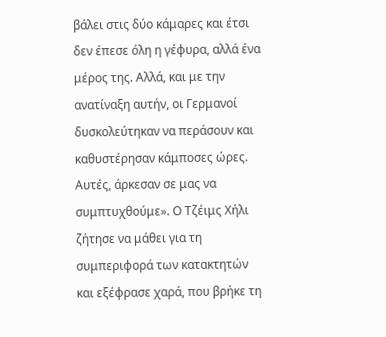βάλει στις δύο κάμαρες και έτσι δεν έπεσε όλη η γέφυρα, αλλά ένα μέρος της. Αλλά, και με την ανατίναξη αυτήν, οι Γερμανοί δυσκολεύτηκαν να περάσουν και καθυστέρησαν κάμποσες ώρες. Αυτές, άρκεσαν σε μας να συμπτυχθούμε». Ο Τζέιμς Χήλι ζήτησε να μάθει για τη συμπεριφορά των κατακτητών και εξέφρασε χαρά, που βρήκε τη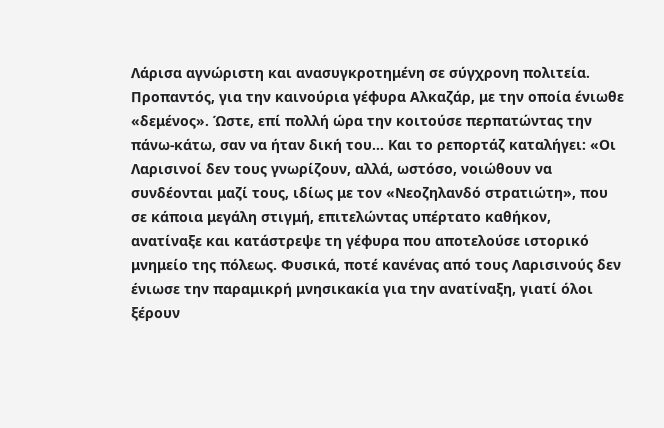Λάρισα αγνώριστη και ανασυγκροτημένη σε σύγχρονη πολιτεία. Προπαντός, για την καινούρια γέφυρα Αλκαζάρ, με την οποία ένιωθε «δεμένος». Ώστε, επί πολλή ώρα την κοιτούσε περπατώντας την πάνω-κάτω, σαν να ήταν δική του… Και το ρεπορτάζ καταλήγει: «Οι Λαρισινοί δεν τους γνωρίζουν, αλλά, ωστόσο, νοιώθουν να συνδέονται μαζί τους, ιδίως με τον «Νεοζηλανδό στρατιώτη», που σε κάποια μεγάλη στιγμή, επιτελώντας υπέρτατο καθήκον, ανατίναξε και κατάστρεψε τη γέφυρα που αποτελούσε ιστορικό μνημείο της πόλεως. Φυσικά, ποτέ κανένας από τους Λαρισινούς δεν ένιωσε την παραμικρή μνησικακία για την ανατίναξη, γιατί όλοι ξέρουν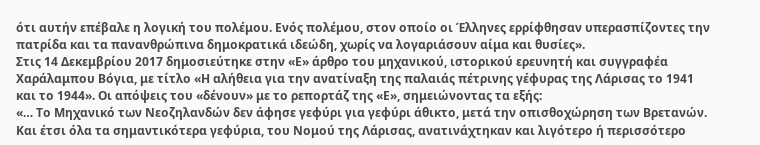ότι αυτήν επέβαλε η λογική του πολέμου. Ενός πολέμου, στον οποίο οι Έλληνες ερρίφθησαν υπερασπίζοντες την πατρίδα και τα πανανθρώπινα δημοκρατικά ιδεώδη, χωρίς να λογαριάσουν αίμα και θυσίες».
Στις 14 Δεκεμβρίου 2017 δημοσιεύτηκε στην «Ε» άρθρο του μηχανικού, ιστορικού ερευνητή και συγγραφέα Χαράλαμπου Βόγια, με τίτλο «Η αλήθεια για την ανατίναξη της παλαιάς πέτρινης γέφυρας της Λάρισας το 1941 και το 1944». Οι απόψεις του «δένουν» με το ρεπορτάζ της «Ε», σημειώνοντας τα εξής:
«… Το Μηχανικό των Νεοζηλανδών δεν άφησε γεφύρι για γεφύρι άθικτο, μετά την οπισθοχώρηση των Βρετανών. Και έτσι όλα τα σημαντικότερα γεφύρια, του Νομού της Λάρισας, ανατινάχτηκαν και λιγότερο ή περισσότερο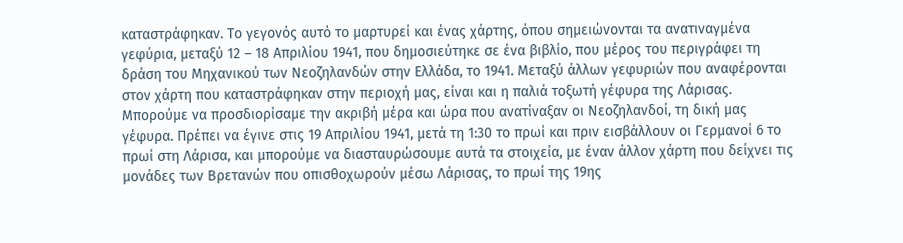καταστράφηκαν. Το γεγονός αυτό το μαρτυρεί και ένας χάρτης, όπου σημειώνονται τα ανατιναγμένα γεφύρια, μεταξύ 12 – 18 Απριλίου 1941, που δημοσιεύτηκε σε ένα βιβλίο, που μέρος του περιγράφει τη δράση του Μηχανικού των Νεοζηλανδών στην Ελλάδα, το 1941. Μεταξύ άλλων γεφυριών που αναφέρονται στον χάρτη που καταστράφηκαν στην περιοχή μας, είναι και η παλιά τοξωτή γέφυρα της Λάρισας. Μπορούμε να προσδιορίσαμε την ακριβή μέρα και ώρα που ανατίναξαν οι Νεοζηλανδοί, τη δική μας γέφυρα. Πρέπει να έγινε στις 19 Απριλίου 1941, μετά τη 1:30 το πρωί και πριν εισβάλλουν οι Γερμανοί 6 το πρωί στη Λάρισα, και μπορούμε να διασταυρώσουμε αυτά τα στοιχεία, με έναν άλλον χάρτη που δείχνει τις μονάδες των Βρετανών που οπισθοχωρούν μέσω Λάρισας, το πρωί της 19ης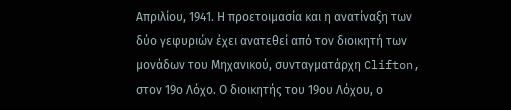Απριλίου, 1941. Η προετοιμασία και η ανατίναξη των δύο γεφυριών έχει ανατεθεί από τον διοικητή των μονάδων του Μηχανικού, συνταγματάρχη Clifton, στον 19ο Λόχο. Ο διοικητής του 19ου Λόχου, ο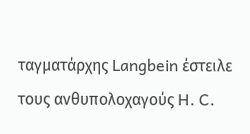ταγματάρχης Langbein έστειλε τους ανθυπολοχαγούς H. C.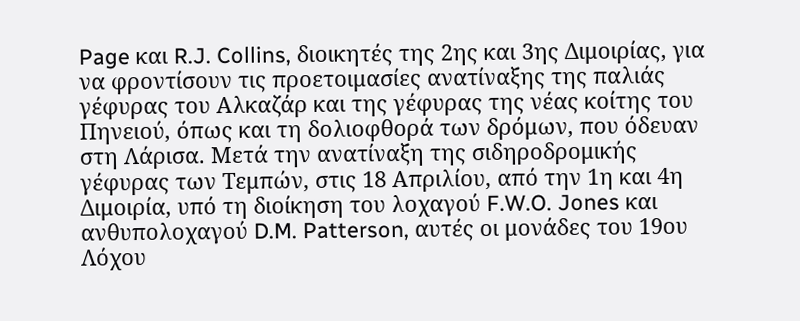Page και R.J. Collins, διοικητές της 2ης και 3ης Διμοιρίας, για να φροντίσουν τις προετοιμασίες ανατίναξης της παλιάς γέφυρας του Αλκαζάρ και της γέφυρας της νέας κοίτης του Πηνειού, όπως και τη δολιοφθορά των δρόμων, που όδευαν στη Λάρισα. Μετά την ανατίναξη της σιδηροδρομικής γέφυρας των Τεμπών, στις 18 Απριλίου, από την 1η και 4η Διμοιρία, υπό τη διοίκηση του λοχαγού F.W.O. Jones και ανθυπολοχαγού D.M. Patterson, αυτές οι μονάδες του 19ου Λόχου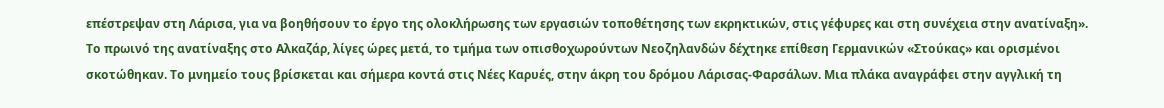επέστρεψαν στη Λάρισα, για να βοηθήσουν το έργο της ολοκλήρωσης των εργασιών τοποθέτησης των εκρηκτικών, στις γέφυρες και στη συνέχεια στην ανατίναξη».
Το πρωινό της ανατίναξης στο Αλκαζάρ, λίγες ώρες μετά, το τμήμα των οπισθοχωρούντων Νεοζηλανδών δέχτηκε επίθεση Γερμανικών «Στούκας» και ορισμένοι σκοτώθηκαν. Το μνημείο τους βρίσκεται και σήμερα κοντά στις Νέες Καρυές, στην άκρη του δρόμου Λάρισας-Φαρσάλων. Μια πλάκα αναγράφει στην αγγλική τη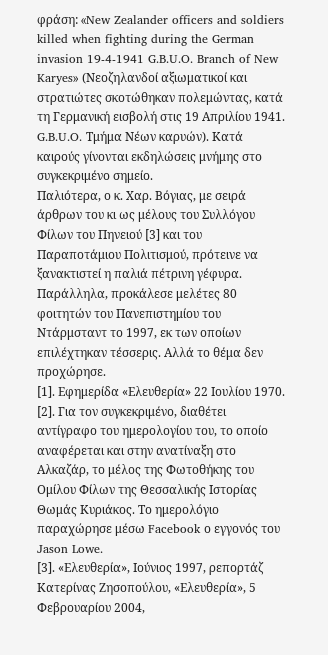φράση: «New Zealander officers and soldiers killed when fighting during the German invasion 19-4-1941 G.B.U.O. Branch of New Karyes» (Νεοζηλανδοί αξιωματικοί και στρατιώτες σκοτώθηκαν πολεμώντας, κατά τη Γερμανική εισβολή στις 19 Απριλίου 1941. G.B.U.O. Τμήμα Νέων καρυών). Κατά καιρούς γίνονται εκδηλώσεις μνήμης στο συγκεκριμένο σημείο.
Παλιότερα, ο κ. Χαρ. Βόγιας, με σειρά άρθρων του κι ως μέλους του Συλλόγου Φίλων του Πηνειού [3] και του Παραποτάμιου Πολιτισμού, πρότεινε να ξανακτιστεί η παλιά πέτρινη γέφυρα. Παράλληλα, προκάλεσε μελέτες 80 φοιτητών του Πανεπιστημίου του Ντάρμσταντ το 1997, εκ των οποίων επιλέχτηκαν τέσσερις. Αλλά το θέμα δεν προχώρησε.
[1]. Εφημερίδα «Ελευθερία» 22 Ιουλίου 1970.
[2]. Για τον συγκεκριμένο, διαθέτει αντίγραφο του ημερολογίου του, το οποίο αναφέρεται και στην ανατίναξη στο Αλκαζάρ, το μέλος της Φωτοθήκης του Ομίλου Φίλων της Θεσσαλικής Ιστορίας Θωμάς Κυριάκος. Το ημερολόγιο παραχώρησε μέσω Facebook ο εγγονός του Jason Lowe.
[3]. «Ελευθερία», Ιούνιος 1997, ρεπορτάζ Κατερίνας Ζησοπούλου, «Ελευθερία», 5 Φεβρουαρίου 2004,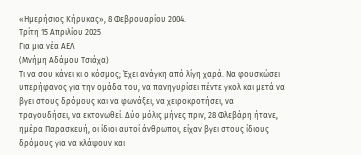«Ημερήσιος Κήρυκας», 8 Φεβρουαρίου 2004.
Τρίτη 15 Απριλίου 2025
Για μια νέα ΑΕΛ
(Μνήμη Αδάμου Τσιάχα)
Τι να σου κάνει κι ο κόσμος; Έχει ανάγκη από λίγη χαρά. Να φουσκώσει υπερήφανος για την ομάδα του, να πανηγυρίσει πέντε γκολ και μετά να βγει στους δρόμους και να φωνάξει, να χειροκροτήσει, να τραγουδήσει, να εκτονωθεί. Δύο μόλις μήνες πριν, 28 Φλεβάρη ήτανε, ημέρα Παρασκευή, οι ίδιοι αυτοί άνθρωποι, είχαν βγει στους ίδιους δρόμους για να κλάψουν και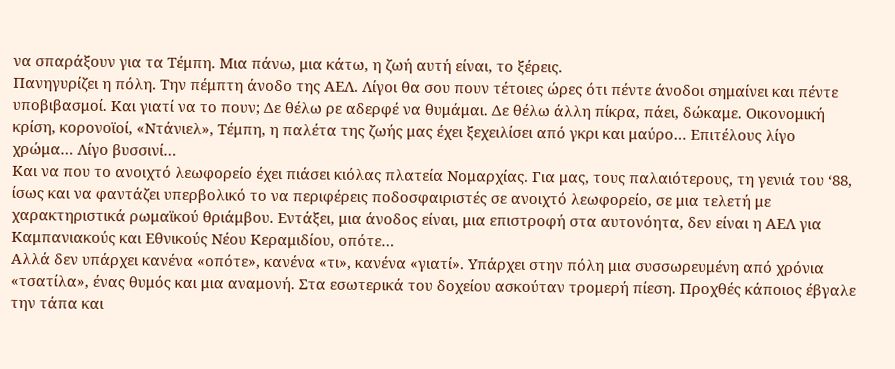να σπαράξουν για τα Τέμπη. Μια πάνω, μια κάτω, η ζωή αυτή είναι, το ξέρεις.
Πανηγυρίζει η πόλη. Την πέμπτη άνοδο της ΑΕΛ. Λίγοι θα σου πουν τέτοιες ώρες ότι πέντε άνοδοι σημαίνει και πέντε υποβιβασμοί. Και γιατί να το πουν; Δε θέλω ρε αδερφέ να θυμάμαι. Δε θέλω άλλη πίκρα, πάει, δώκαμε. Οικονομική κρίση, κορονοϊοί, «Ντάνιελ», Τέμπη, η παλέτα της ζωής μας έχει ξεχειλίσει από γκρι και μαύρο… Επιτέλους λίγο χρώμα… Λίγο βυσσινί…
Και να που το ανοιχτό λεωφορείο έχει πιάσει κιόλας πλατεία Νομαρχίας. Για μας, τους παλαιότερους, τη γενιά του ‘88, ίσως και να φαντάζει υπερβολικό το να περιφέρεις ποδοσφαιριστές σε ανοιχτό λεωφορείο, σε μια τελετή με χαρακτηριστικά ρωμαϊκού θριάμβου. Εντάξει, μια άνοδος είναι, μια επιστροφή στα αυτονόητα, δεν είναι η ΑΕΛ για Καμπανιακούς και Εθνικούς Νέου Κεραμιδίου, οπότε…
Αλλά δεν υπάρχει κανένα «οπότε», κανένα «τι», κανένα «γιατί». Υπάρχει στην πόλη μια συσσωρευμένη από χρόνια «τσατίλα», ένας θυμός και μια αναμονή. Στα εσωτερικά του δοχείου ασκούταν τρομερή πίεση. Προχθές κάποιος έβγαλε την τάπα και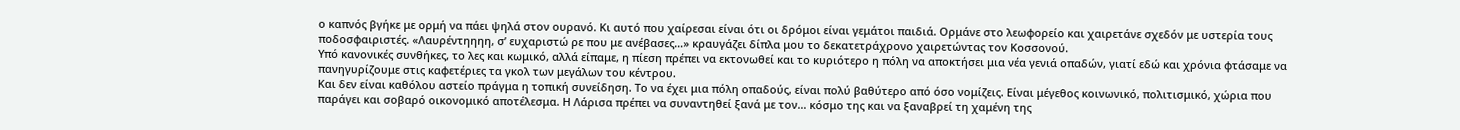ο καπνός βγήκε με ορμή να πάει ψηλά στον ουρανό. Κι αυτό που χαίρεσαι είναι ότι οι δρόμοι είναι γεμάτοι παιδιά. Ορμάνε στο λεωφορείο και χαιρετάνε σχεδόν με υστερία τους ποδοσφαιριστές. «Λαυρέντηηηη, σ’ ευχαριστώ ρε που με ανέβασες…» κραυγάζει δίπλα μου το δεκατετράχρονο χαιρετώντας τον Κοσσονού.
Υπό κανονικές συνθήκες, το λες και κωμικό, αλλά είπαμε, η πίεση πρέπει να εκτονωθεί και το κυριότερο η πόλη να αποκτήσει μια νέα γενιά οπαδών, γιατί εδώ και χρόνια φτάσαμε να πανηγυρίζουμε στις καφετέριες τα γκολ των μεγάλων του κέντρου.
Και δεν είναι καθόλου αστείο πράγμα η τοπική συνείδηση. Το να έχει μια πόλη οπαδούς, είναι πολύ βαθύτερο από όσο νομίζεις. Είναι μέγεθος κοινωνικό, πολιτισμικό, χώρια που παράγει και σοβαρό οικονομικό αποτέλεσμα. Η Λάρισα πρέπει να συναντηθεί ξανά με τον… κόσμο της και να ξαναβρεί τη χαμένη της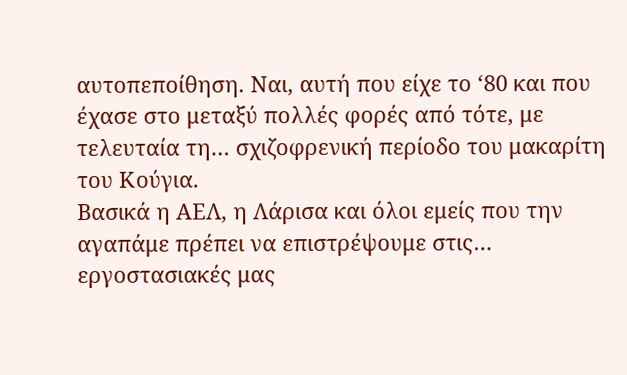αυτοπεποίθηση. Ναι, αυτή που είχε το ‘80 και που έχασε στο μεταξύ πολλές φορές από τότε, με τελευταία τη… σχιζοφρενική περίοδο του μακαρίτη του Κούγια.
Βασικά η ΑΕΛ, η Λάρισα και όλοι εμείς που την αγαπάμε πρέπει να επιστρέψουμε στις… εργοστασιακές μας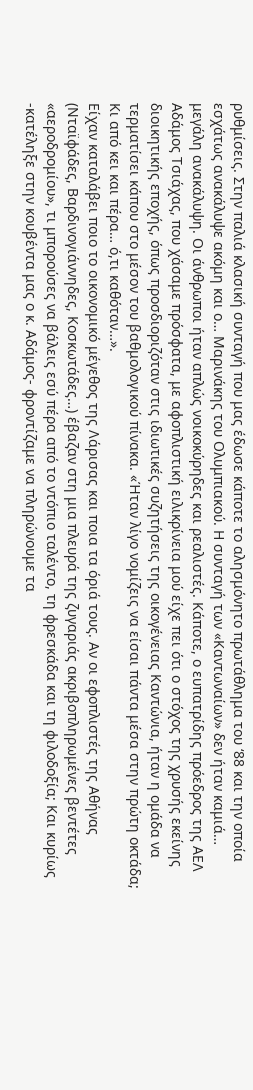ρυθμίσεις. Στην παλιά κλασική συνταγή που μας έδωσε κάποτε το αλησμόνητο πρωτάθλημα του ‘88 και την οποία εσχάτως ανακάλυψε ακόμη και ο… Μαρινάκης του Ολυμπιακού. Η συνταγή των «Καντωναίων» δεν ήταν καμιά… μεγάλη ανακάλυψη. Οι άνθρωποι ήταν απλώς νοικοκύρηδες και ρεαλιστές. Κάποτε, ο ευπατρίδης πρόεδρος της ΑΕΛ Αδάμος Τσιάχας, που χάσαμε πρόσφατα, με αφοπλιστική ειλικρίνεια μού είχε πει ότι ο στόχος της χρυσής εκείνης διοικητικής εποχής, όπως προσδιοριζόταν στις ιδιωτικές συζητήσεις της οικογένειας Καντώνια, ήταν η ομάδα να τερματίσει κάπου στο μέσον του βαθμολογικού πίνακα. «Ήταν λίγο νομίζεις να είσαι πάντα μέσα στην πρώτη οκτάδα; Κι από κει και πέρα… ό,τι καθόταν…».
Είχαν καταλάβει ποιο το οικονομικό μέγεθος της Λάρισας και ποια τα όριά τους. Αν οι εφοπλιστές της Αθήνας (Νταϊφάδες, Βαρδινογιάννηδες, Κοσκωτάδες…) έβαζαν στη μια πλευρά της ζυγαριάς ακριβοπληρωμένες βεντέτες «αεροδρομίου», τι μπορούσες να βάλεις εσύ πέρα από το ντόπιο ταλέντο, τη φρεσκάδα και τη φιλοδοξία; Και κυρίως -κατέληξε στην κουβέντα μας ο κ. Αδάμος- φροντίζαμε να πληρώνουμε τα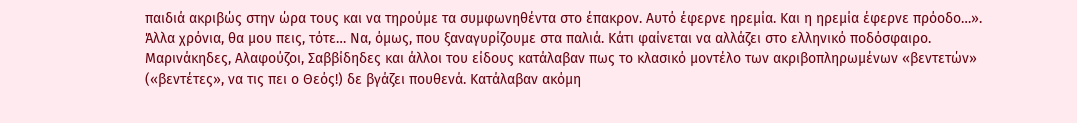παιδιά ακριβώς στην ώρα τους και να τηρούμε τα συμφωνηθέντα στο έπακρον. Αυτό έφερνε ηρεμία. Και η ηρεμία έφερνε πρόοδο…».
Άλλα χρόνια, θα μου πεις, τότε… Να, όμως, που ξαναγυρίζουμε στα παλιά. Κάτι φαίνεται να αλλάζει στο ελληνικό ποδόσφαιρο. Μαρινάκηδες, Αλαφούζοι, Σαββίδηδες και άλλοι του είδους κατάλαβαν πως το κλασικό μοντέλο των ακριβοπληρωμένων «βεντετών» («βεντέτες», να τις πει ο Θεός!) δε βγάζει πουθενά. Κατάλαβαν ακόμη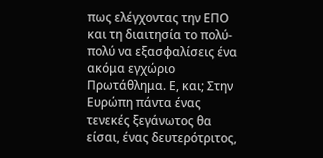πως ελέγχοντας την ΕΠΟ και τη διαιτησία το πολύ-πολύ να εξασφαλίσεις ένα ακόμα εγχώριο Πρωτάθλημα. Ε, και; Στην Ευρώπη πάντα ένας τενεκές ξεγάνωτος θα είσαι, ένας δευτερότριτος,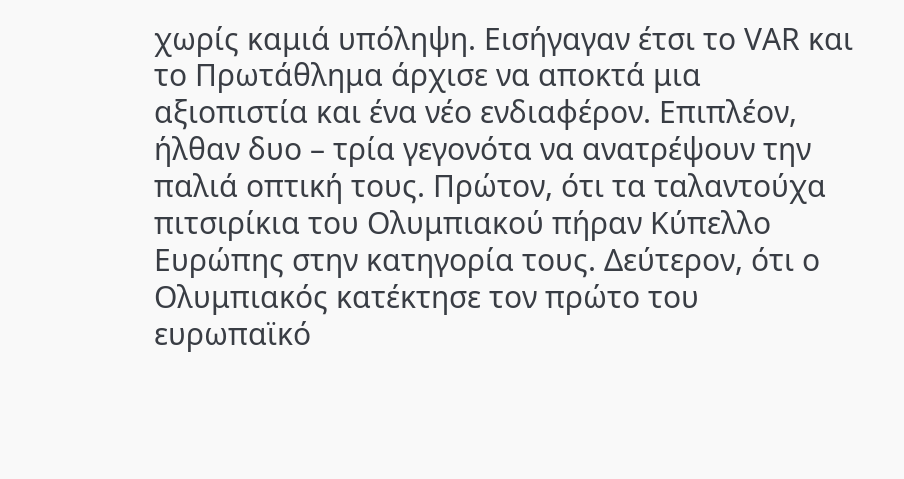χωρίς καμιά υπόληψη. Εισήγαγαν έτσι το VAR και το Πρωτάθλημα άρχισε να αποκτά μια αξιοπιστία και ένα νέο ενδιαφέρον. Επιπλέον, ήλθαν δυο – τρία γεγονότα να ανατρέψουν την παλιά οπτική τους. Πρώτον, ότι τα ταλαντούχα πιτσιρίκια του Ολυμπιακού πήραν Κύπελλο Ευρώπης στην κατηγορία τους. Δεύτερον, ότι ο Ολυμπιακός κατέκτησε τον πρώτο του ευρωπαϊκό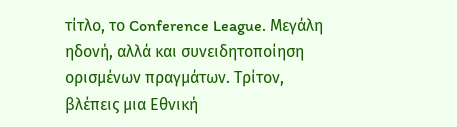τίτλο, το Conference League. Μεγάλη ηδονή, αλλά και συνειδητοποίηση ορισμένων πραγμάτων. Τρίτον, βλέπεις μια Εθνική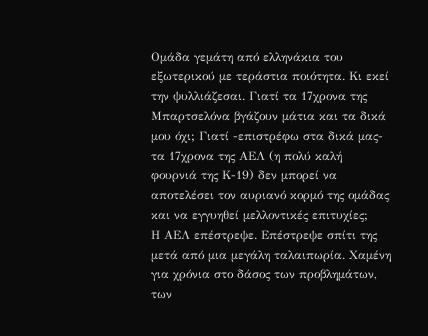Ομάδα γεμάτη από ελληνάκια του εξωτερικού με τεράστια ποιότητα. Κι εκεί την ψυλλιάζεσαι. Γιατί τα 17χρονα της Μπαρτσελόνα βγάζουν μάτια και τα δικά μου όχι; Γιατί -επιστρέφω στα δικά μας- τα 17χρονα της ΑΕΛ (η πολύ καλή φουρνιά της Κ-19) δεν μπορεί να αποτελέσει τον αυριανό κορμό της ομάδας και να εγγυηθεί μελλοντικές επιτυχίες;
Η ΑΕΛ επέστρεψε. Επέστρεψε σπίτι της μετά από μια μεγάλη ταλαιπωρία. Χαμένη για χρόνια στο δάσος των προβλημάτων, των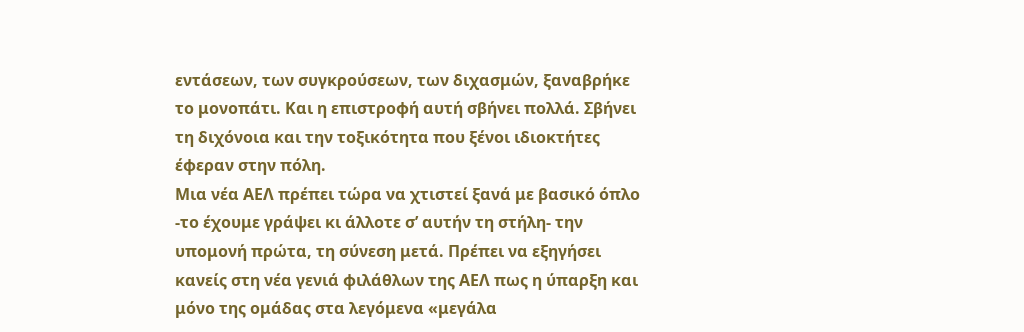εντάσεων, των συγκρούσεων, των διχασμών, ξαναβρήκε το μονοπάτι. Και η επιστροφή αυτή σβήνει πολλά. Σβήνει τη διχόνοια και την τοξικότητα που ξένοι ιδιοκτήτες έφεραν στην πόλη.
Μια νέα ΑΕΛ πρέπει τώρα να χτιστεί ξανά με βασικό όπλο -το έχουμε γράψει κι άλλοτε σ’ αυτήν τη στήλη- την υπομονή πρώτα, τη σύνεση μετά. Πρέπει να εξηγήσει κανείς στη νέα γενιά φιλάθλων της ΑΕΛ πως η ύπαρξη και μόνο της ομάδας στα λεγόμενα «μεγάλα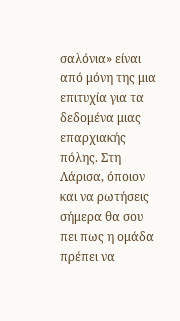σαλόνια» είναι από μόνη της μια επιτυχία για τα δεδομένα μιας επαρχιακής πόλης. Στη Λάρισα, όποιον και να ρωτήσεις σήμερα θα σου πει πως η ομάδα πρέπει να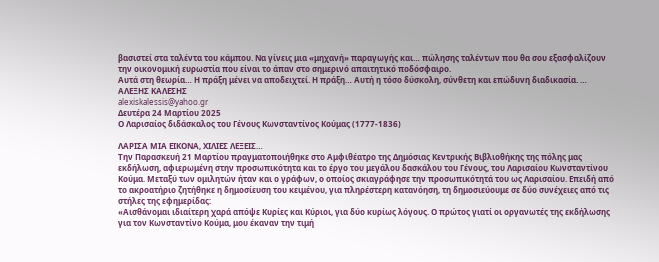βασιστεί στα ταλέντα του κάμπου. Να γίνεις μια «μηχανή» παραγωγής και… πώλησης ταλέντων που θα σου εξασφαλίζουν την οικονομική ευρωστία που είναι το άπαν στο σημερινό απαιτητικό ποδόσφαιρο.
Αυτά στη θεωρία… Η πράξη μένει να αποδειχτεί. Η πράξη… Αυτή η τόσο δύσκολη, σύνθετη και επώδυνη διαδικασία. …
ΑΛΕΞΗΣ ΚΑΛΕΣΗΣ
alexiskalessis@yahoo.gr
Δευτέρα 24 Μαρτίου 2025
Ο Λαρισαίος διδάσκαλος του Γένους Κωνσταντίνος Κούμας (1777-1836)

ΛΑΡΙΣΑ ΜΙΑ ΕΙΚΟΝΑ, ΧΙΛΙΕΣ ΛΕΞΕΙΣ…
Την Παρασκευή 21 Μαρτίου πραγματοποιήθηκε στο Αμφιθέατρο της Δημόσιας Κεντρικής Βιβλιοθήκης της πόλης μας εκδήλωση, αφιερωμένη στην προσωπικότητα και το έργο του μεγάλου δασκάλου του Γένους, του Λαρισαίου Κωνσταντίνου Κούμα. Μεταξύ των ομιλητών ήταν και ο γράφων, ο οποίος σκιαγράφησε την προσωπικότητά του ως Λαρισαίου. Επειδή από το ακροατήριο ζητήθηκε η δημοσίευση του κειμένου, για πληρέστερη κατανόηση, τη δημοσιεύουμε σε δύο συνέχειες από τις στήλες της εφημερίδας:
«Αισθάνομαι ιδιαίτερη χαρά απόψε Κυρίες και Κύριοι, για δύο κυρίως λόγους. Ο πρώτος γιατί οι οργανωτές της εκδήλωσης για τον Κωνσταντίνο Κούμα, μου έκαναν την τιμή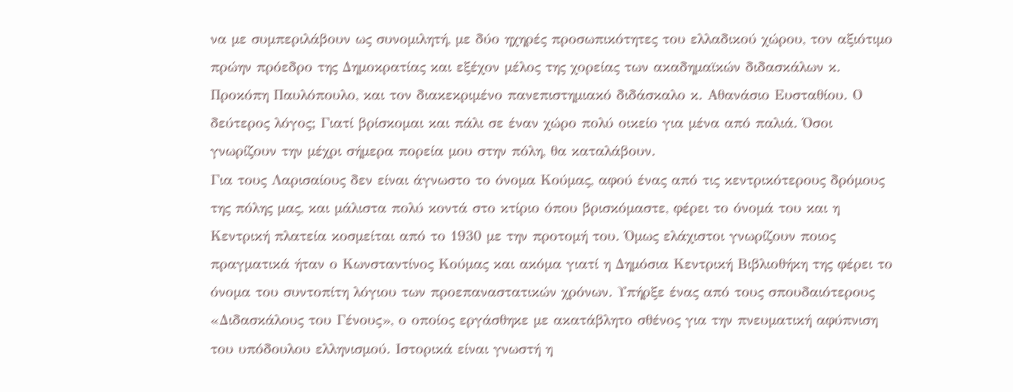να με συμπεριλάβουν ως συνομιλητή, με δύο ηχηρές προσωπικότητες του ελλαδικού χώρου, τον αξιότιμο πρώην πρόεδρο της Δημοκρατίας και εξέχον μέλος της χορείας των ακαδημαϊκών διδασκάλων κ. Προκόπη Παυλόπουλο, και τον διακεκριμένο πανεπιστημιακό διδάσκαλο κ. Αθανάσιο Ευσταθίου. Ο δεύτερος λόγος; Γιατί βρίσκομαι και πάλι σε έναν χώρο πολύ οικείο για μένα από παλιά. Όσοι γνωρίζουν την μέχρι σήμερα πορεία μου στην πόλη, θα καταλάβουν.
Για τους Λαρισαίους δεν είναι άγνωστο το όνομα Κούμας, αφού ένας από τις κεντρικότερους δρόμους της πόλης μας, και μάλιστα πολύ κοντά στο κτίριο όπου βρισκόμαστε, φέρει το όνομά του και η Κεντρική πλατεία κοσμείται από το 1930 με την προτομή του. Όμως ελάχιστοι γνωρίζουν ποιος πραγματικά ήταν ο Κωνσταντίνος Κούμας και ακόμα γιατί η Δημόσια Κεντρική Βιβλιοθήκη της φέρει το όνομα του συντοπίτη λόγιου των προεπαναστατικών χρόνων. Υπήρξε ένας από τους σπουδαιότερους «Διδασκάλους του Γένους», ο οποίος εργάσθηκε με ακατάβλητο σθένος για την πνευματική αφύπνιση του υπόδουλου ελληνισμού. Ιστορικά είναι γνωστή η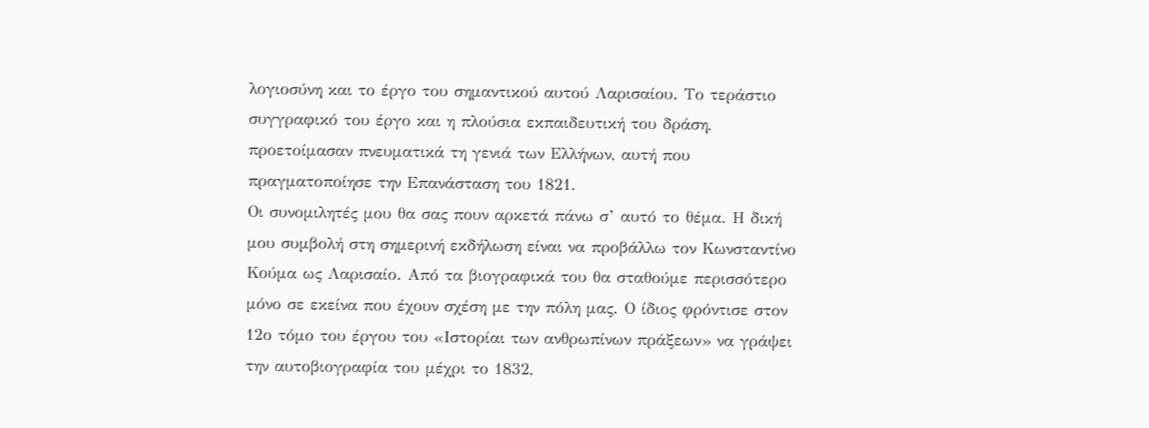λογιοσύνη και το έργο του σημαντικού αυτού Λαρισαίου. Το τεράστιο συγγραφικό του έργο και η πλούσια εκπαιδευτική του δράση, προετοίμασαν πνευματικά τη γενιά των Ελλήνων, αυτή που πραγματοποίησε την Επανάσταση του 1821.
Οι συνομιλητές μου θα σας πουν αρκετά πάνω σ’ αυτό το θέμα. Η δική μου συμβολή στη σημερινή εκδήλωση είναι να προβάλλω τον Κωνσταντίνο Κούμα ως Λαρισαίο. Από τα βιογραφικά του θα σταθούμε περισσότερο μόνο σε εκείνα που έχουν σχέση με την πόλη μας. Ο ίδιος φρόντισε στον 12ο τόμο του έργου του «Ιστορίαι των ανθρωπίνων πράξεων» να γράψει την αυτοβιογραφία του μέχρι το 1832,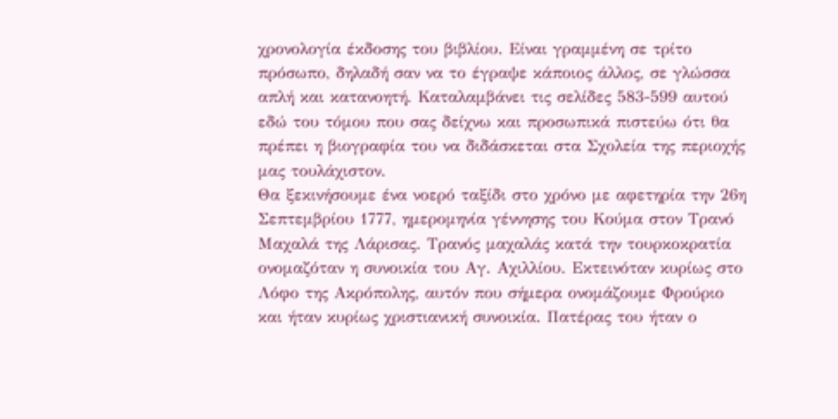χρονολογία έκδοσης του βιβλίου. Είναι γραμμένη σε τρίτο πρόσωπο, δηλαδή σαν να το έγραψε κάποιος άλλος, σε γλώσσα απλή και κατανοητή. Καταλαμβάνει τις σελίδες 583-599 αυτού εδώ του τόμου που σας δείχνω και προσωπικά πιστεύω ότι θα πρέπει η βιογραφία του να διδάσκεται στα Σχολεία της περιοχής μας τουλάχιστον.
Θα ξεκινήσουμε ένα νοερό ταξίδι στο χρόνο με αφετηρία την 26η Σεπτεμβρίου 1777, ημερομηνία γέννησης του Κούμα στον Τρανό Μαχαλά της Λάρισας. Τρανός μαχαλάς κατά την τουρκοκρατία ονομαζόταν η συνοικία του Αγ. Αχιλλίου. Εκτεινόταν κυρίως στο Λόφο της Ακρόπολης, αυτόν που σήμερα ονομάζουμε Φρούριο και ήταν κυρίως χριστιανική συνοικία. Πατέρας του ήταν ο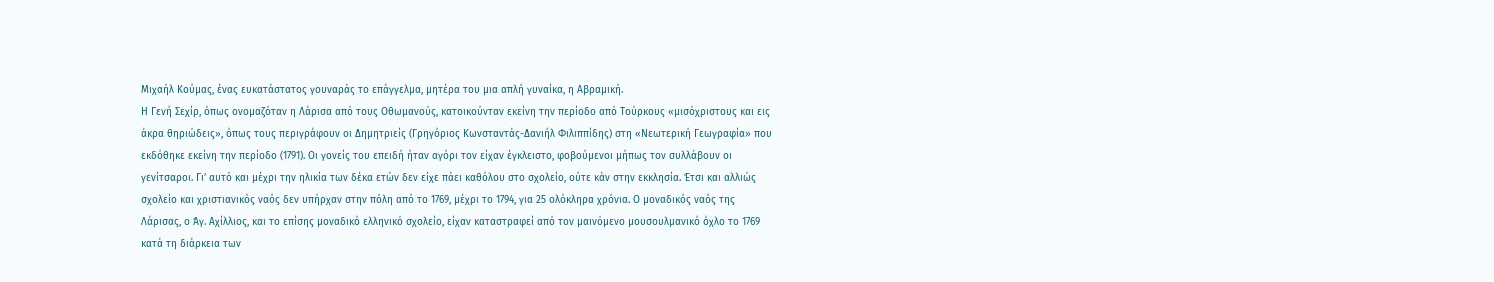Μιχαήλ Κούμας, ένας ευκατάστατος γουναράς το επάγγελμα, μητέρα του μια απλή γυναίκα, η Αβραμική.
Η Γενή Σεχίρ, όπως ονομαζόταν η Λάρισα από τους Οθωμανούς, κατοικούνταν εκείνη την περίοδο από Τούρκους «μισόχριστους και εις άκρα θηριώδεις», όπως τους περιγράφουν οι Δημητριείς (Γρηγόριος Κωνσταντάς-Δανιήλ Φιλιππίδης) στη «Νεωτερική Γεωγραφία» που εκδόθηκε εκείνη την περίοδο (1791). Οι γονείς του επειδή ήταν αγόρι τον είχαν έγκλειστο, φοβούμενοι μήπως τον συλλάβουν οι γενίτσαροι. Γι’ αυτό και μέχρι την ηλικία των δέκα ετών δεν είχε πάει καθόλου στο σχολείο, ούτε κάν στην εκκλησία. Έτσι και αλλιώς σχολείο και χριστιανικός ναός δεν υπήρχαν στην πόλη από το 1769, μέχρι το 1794, για 25 ολόκληρα χρόνια. Ο μοναδικός ναός της Λάρισας, ο Άγ. Αχίλλιος, και το επίσης μοναδικό ελληνικό σχολείο, είχαν καταστραφεί από τον μαινόμενο μουσουλμανικό όχλο το 1769 κατά τη διάρκεια των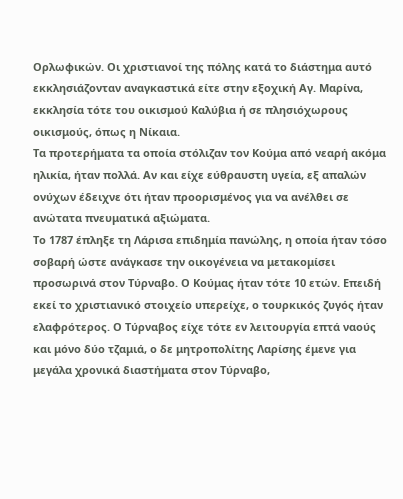Ορλωφικών. Οι χριστιανοί της πόλης κατά το διάστημα αυτό εκκλησιάζονταν αναγκαστικά είτε στην εξοχική Αγ. Μαρίνα, εκκλησία τότε του οικισμού Καλύβια ή σε πλησιόχωρους οικισμούς, όπως η Νίκαια.
Τα προτερήματα τα οποία στόλιζαν τον Κούμα από νεαρή ακόμα ηλικία, ήταν πολλά. Αν και είχε εύθραυστη υγεία, εξ απαλών ονύχων έδειχνε ότι ήταν προορισμένος για να ανέλθει σε ανώτατα πνευματικά αξιώματα.
Το 1787 έπληξε τη Λάρισα επιδημία πανώλης, η οποία ήταν τόσο σοβαρή ώστε ανάγκασε την οικογένεια να μετακομίσει προσωρινά στον Τύρναβο. Ο Κούμας ήταν τότε 10 ετών. Επειδή εκεί το χριστιανικό στοιχείο υπερείχε, ο τουρκικός ζυγός ήταν ελαφρότερος. Ο Τύρναβος είχε τότε εν λειτουργία επτά ναούς και μόνο δύο τζαμιά, ο δε μητροπολίτης Λαρίσης έμενε για μεγάλα χρονικά διαστήματα στον Τύρναβο,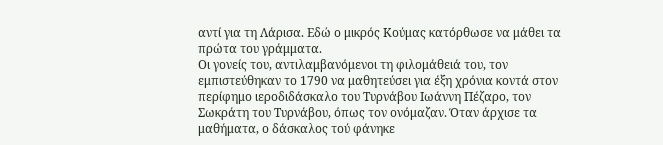αντί για τη Λάρισα. Εδώ ο μικρός Κούμας κατόρθωσε να μάθει τα πρώτα του γράμματα.
Οι γονείς του, αντιλαμβανόμενοι τη φιλομάθειά του, τον εμπιστεύθηκαν το 1790 να μαθητεύσει για έξη χρόνια κοντά στον περίφημο ιεροδιδάσκαλο του Τυρνάβου Ιωάννη Πέζαρο, τον Σωκράτη του Τυρνάβου, όπως τον ονόμαζαν. Όταν άρχισε τα μαθήματα, ο δάσκαλος τού φάνηκε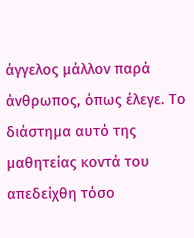άγγελος μάλλον παρά άνθρωπος, όπως έλεγε. Το διάστημα αυτό της μαθητείας κοντά του απεδείχθη τόσο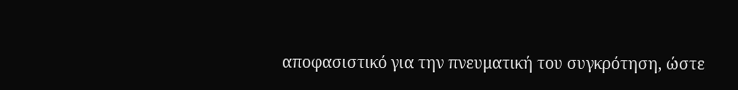αποφασιστικό για την πνευματική του συγκρότηση, ώστε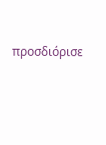προσδιόρισε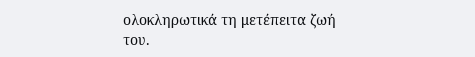ολοκληρωτικά τη μετέπειτα ζωή του.